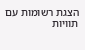הצגת רשומות עם תוויות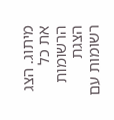מיתוג. הצג את כל הרשומות
הצגת רשומות עם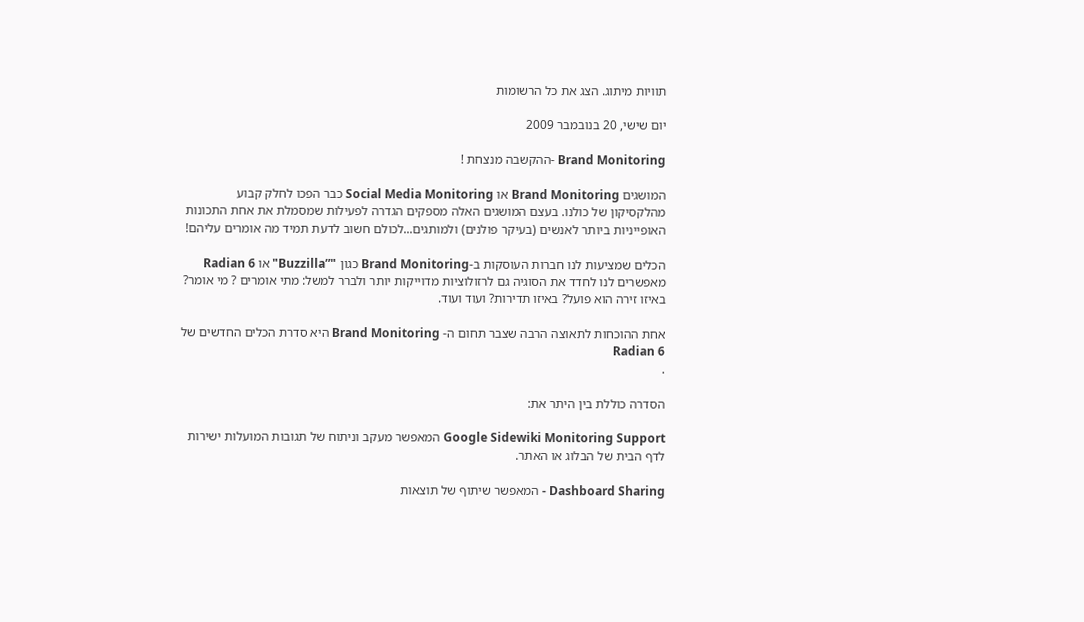תוויות מיתוג. הצג את כל הרשומות

יום שישי, 20 בנובמבר 2009

Brand Monitoring -ההקשבה מנצחת !

המושגים Brand Monitoring או Social Media Monitoring כבר הפכו לחלק קבוע מהלקסיקון של כולנו. בעצם המושגים האלה מספקים הגדרה לפעילות שמסמלת את אחת התכונות האופייניות ביותר לאנשים (בעיקר פולנים) ולמותגים...לכולם חשוב לדעת תמיד מה אומרים עליהם!

הכלים שמציעות לנו חברות העוסקות ב-Brand Monitoring כגון "”Buzzilla" או Radian 6 מאפשרים לנו לחדד את הסוגיה גם לרזולוציות מדוייקות יותר ולברר למשל: מתי אומרים ? מי אומר? באיזו זירה הוא פועל? באיזו תדירות? ועוד ועוד.

אחת ההוכחות לתאוצה הרבה שצבר תחום ה- Brand Monitoring היא סדרת הכלים החדשים של Radian 6
.

הסדרה כוללת בין היתר את:

Google Sidewiki Monitoring Support המאפשר מעקב וניתוח של תגובות המועלות ישירות לדף הבית של הבלוג או האתר.

Dashboard Sharing - המאפשר שיתוף של תוצאות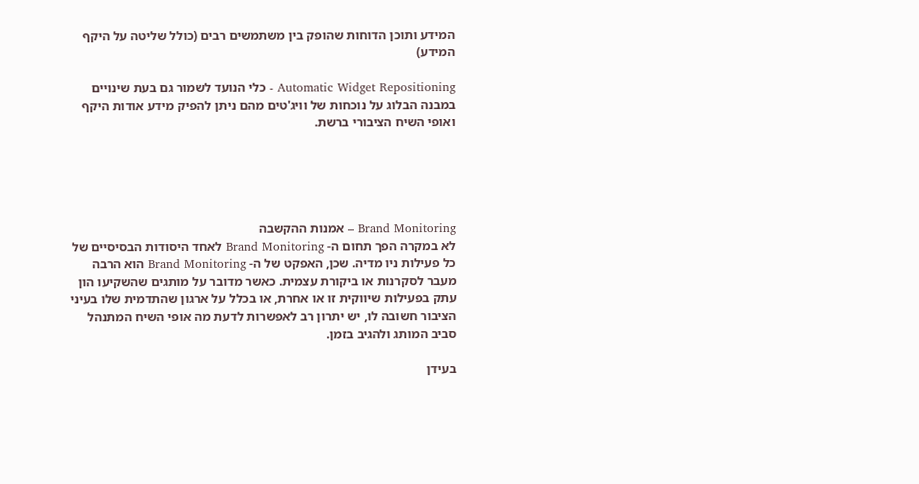המידע ותוכן הדוחות שהופק בין משתמשים רבים (כולל שליטה על היקף המידע)

Automatic Widget Repositioning - כלי הנועד לשמור גם בעת שינויים במבנה הבלוג על נוכחות של וויג'טים מהם ניתן להפיק מידע אודות היקף ואופי השיח הציבורי ברשת.





Brand Monitoring – אמנות ההקשבה
לא במקרה הפך תחום ה- Brand Monitoring לאחד היסודות הבסיסיים של כל פעילות ניו מדיה. שכן, האפקט של ה- Brand Monitoring הוא הרבה מעבר לסקרנות או ביקורת עצמית. כאשר מדובר על מותגים שהשקיעו הון עתק בפעילות שיווקית זו או אחרת, או בכלל על ארגון שהתדמית שלו בעיני הציבור חשובה לו, יש יתרון רב לאפשרות לדעת מה אופי השיח המתנהל סביב המותג ולהגיב בזמן.

בעידן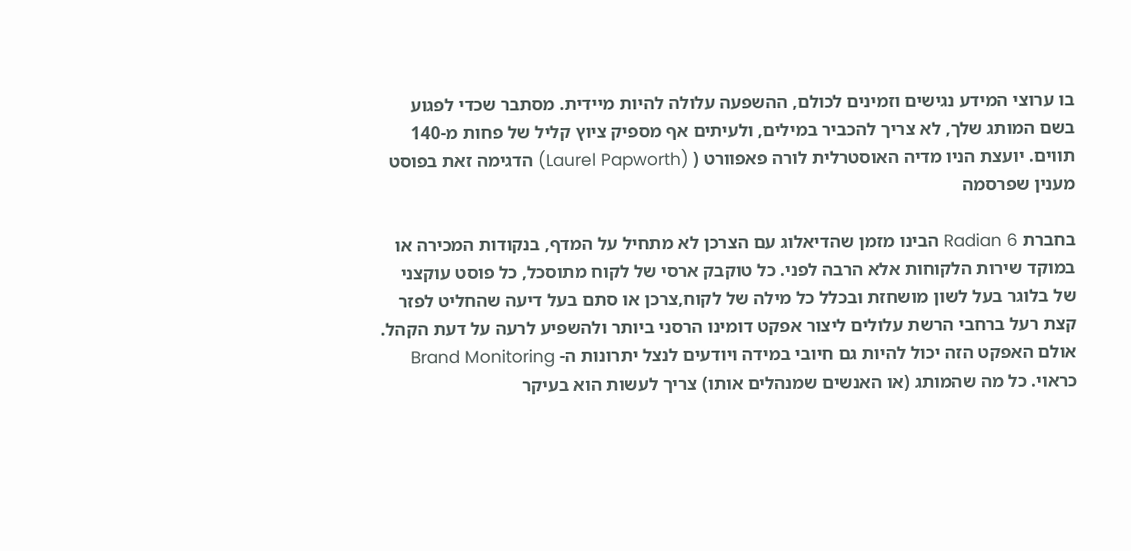בו ערוצי המידע נגישים וזמינים לכולם, ההשפעה עלולה להיות מיידית. מסתבר שכדי לפגוע בשם המותג שלך, לא צריך להכביר במילים, ולעיתים אף מספיק ציוץ קליל של פחות מ-140 תווים. יועצת הניו מדיה האוסטרלית לורה פאפוורט ( (Laurel Papworth) הדגימה זאת בפוסט מענין שפרסמה

בחברת Radian 6 הבינו מזמן שהדיאלוג עם הצרכן לא מתחיל על המדף, בנקודות המכירה או במוקד שירות הלקוחות אלא הרבה לפני. כל טוקבק ארסי של לקוח מתוסכל, כל פוסט עוקצני של בלוגר בעל לשון מושחזת ובכלל כל מילה של לקוח,צרכן או סתם בעל דיעה שהחליט לפזר קצת רעל ברחבי הרשת עלולים ליצור אפקט דומינו הרסני ביותר ולהשפיע לרעה על דעת הקהל. אולם האפקט הזה יכול להיות גם חיובי במידה ויודעים לנצל יתרונות ה- Brand Monitoring כראוי. כל מה שהמותג (או האנשים שמנהלים אותו) צריך לעשות הוא בעיקר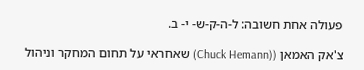פעולה אחת חשובה: ל-ה-ק-ש- י- ב.

צ'אק האמאן ((Chuck Hemann) שאחראי על תחום המחקר וניהול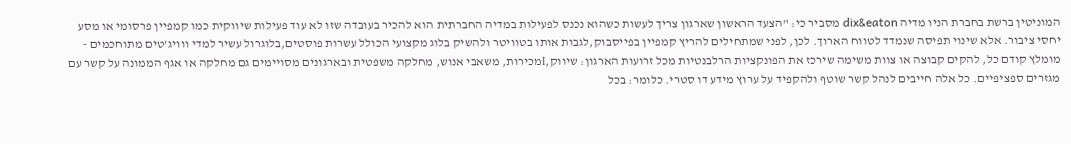המוניטין ברשת בחברת הניו מדיה dix&eaton מסביר כי: "הצעד הראשון שארגון צריך לעשות כשהוא נכנס לפעילות במדיה החברתית הוא להכיר בעובדה שזו לא עוד פעילות שיווקית כמו קמפיין פרסומי או מסע יחסי ציבור. אלא שינוי תפיסה שנמדד לטווח הארוך. לכן, לפני שמתחילים להריץ קמפיין בפייסבוק,לגבות אותו בטוויטר ולהשיק בלוג מקצועי הכולל עשרות פוסטים,בלוגרול עשיר למדי ווויג'טים מתוחכמים - מומלץ קודם כל, להקים קבוצה או צוות משימה שירכז את הפונקציות הרלבנטיות מכל זרועות הארגון: שיווק,Iמכירות, משאבי אנוש, מחלקה משפטית ובארגונים מסויימים גם מחלקה או אגף הממונה על קשר עם מגזרים ספציפיים. כל אלה חייבים לנהל קשר שוטף ולהקפיד על ערוץ מידע דו סטרי. כלומר: בכל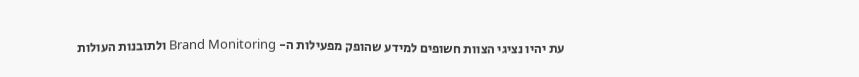עת יהיו נציגי הצוות חשופים למידע שהופק מפעילות ה- Brand Monitoring ולתובנות העולות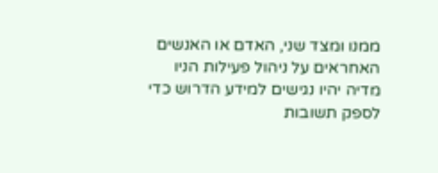ממנו ומצד שני, האדם או האנשים האחראים על ניהול פעילות הניו מדיה יהיו נגישים למידע הדרוש כדי לספק תשובות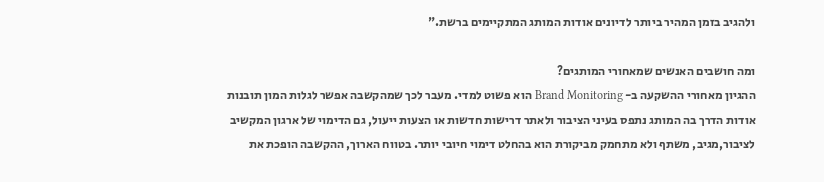ולהגיב בזמן המהיר ביותר לדיונים אודות המותג המתקיימים ברשת."

ומה חושבים האנשים שמאחורי המותגים?
ההגיון מאחורי ההשקעה ב- Brand Monitoring הוא פשוט למדי. מעבר לכך שמהקשבה אפשר לגלות המון תובנות אודות הדרך בה המותג נתפס בעיני הציבור ולאתר דרישות חדשות או הצעות ייעול, גם הדימוי של ארגון המקשיב לציבור,מגיב, משתף ולא מתחמק מביקורת הוא בהחלט דימוי חיובי יותר. בטווח הארוך, ההקשבה הופכת את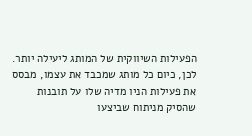הפעילות השיווקית של המותג ליעילה יותר. לכן, כיום כל מותג שמכבד את עצמו, מבסס את פעילות הניו מדיה שלו על תובנות שהסיק מניתוח שביצעו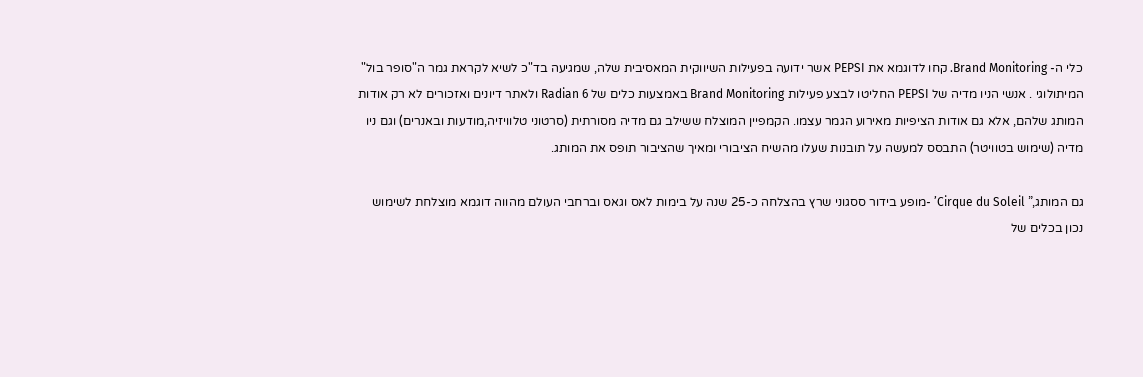כלי ה- Brand Monitoring. קחו לדוגמא את PEPSI אשר ידועה בפעילות השיווקית המאסיבית שלה, שמגיעה בד"כ לשיא לקראת גמר ה"סופר בול" המיתולוגי . אנשי הניו מדיה של PEPSI החליטו לבצע פעילות Brand Monitoring באמצעות כלים של Radian 6 ולאתר דיונים ואזכורים לא רק אודות המותג שלהם, אלא גם אודות הציפיות מאירוע הגמר עצמו. הקמפיין המוצלח ששילב גם מדיה מסורתית (סרטוני טלוויזיה,מודעות ובאנרים) וגם ניו מדיה (שימוש בטוויטר) התבסס למעשה על תובנות שעלו מהשיח הציבורי ומאיך שהציבור תופס את המותג.

גם המותג,” Cirque du Soleil’ -מופע בידור ססגוני שרץ בהצלחה כ-25 שנה על בימות לאס וגאס וברחבי העולם מהווה דוגמא מוצלחת לשימוש נכון בכלים של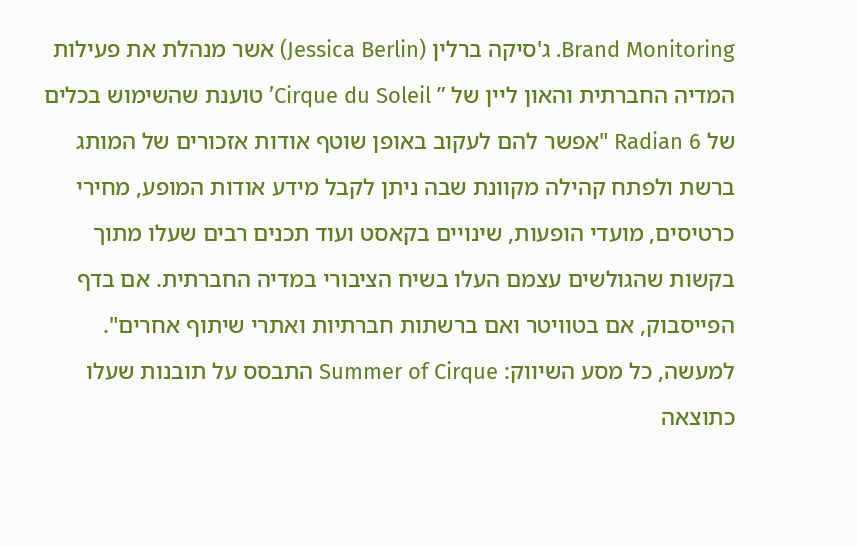Brand Monitoring. ג'סיקה ברלין (Jessica Berlin) אשר מנהלת את פעילות המדיה החברתית והאון ליין של ” Cirque du Soleil’ טוענת שהשימוש בכלים של Radian 6 "אפשר להם לעקוב באופן שוטף אודות אזכורים של המותג ברשת ולפתח קהילה מקוונת שבה ניתן לקבל מידע אודות המופע, מחירי כרטיסים, מועדי הופעות, שינויים בקאסט ועוד תכנים רבים שעלו מתוך בקשות שהגולשים עצמם העלו בשיח הציבורי במדיה החברתית. אם בדף הפייסבוק, אם בטוויטר ואם ברשתות חברתיות ואתרי שיתוף אחרים". למעשה, כל מסע השיווק: Summer of Cirque התבסס על תובנות שעלו כתוצאה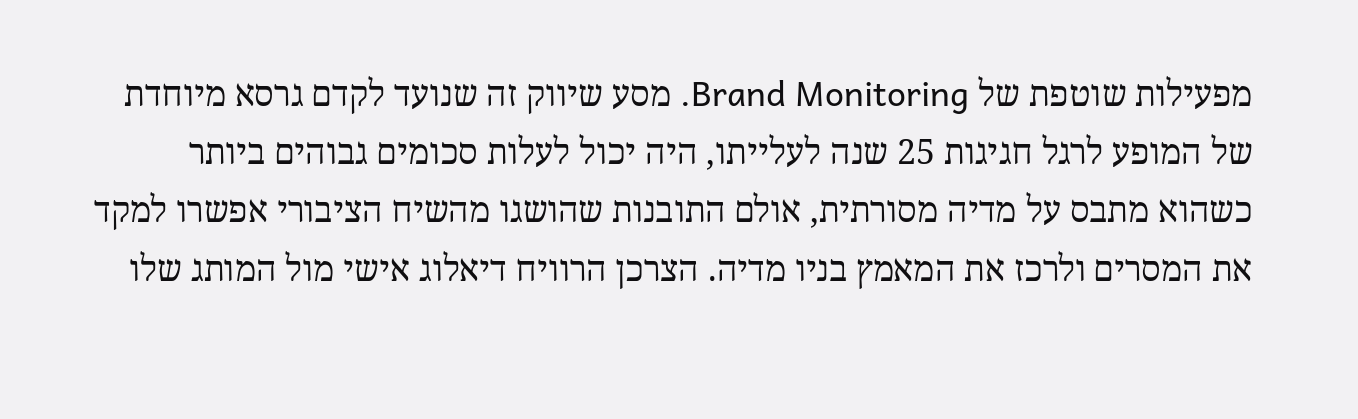מפעילות שוטפת של Brand Monitoring. מסע שיווק זה שנועד לקדם גרסא מיוחדת של המופע לרגל חגיגות 25 שנה לעלייתו, היה יכול לעלות סכומים גבוהים ביותר כשהוא מתבס על מדיה מסורתית, אולם התובנות שהושגו מהשיח הציבורי אפשרו למקד את המסרים ולרכז את המאמץ בניו מדיה. הצרכן הרוויח דיאלוג אישי מול המותג שלו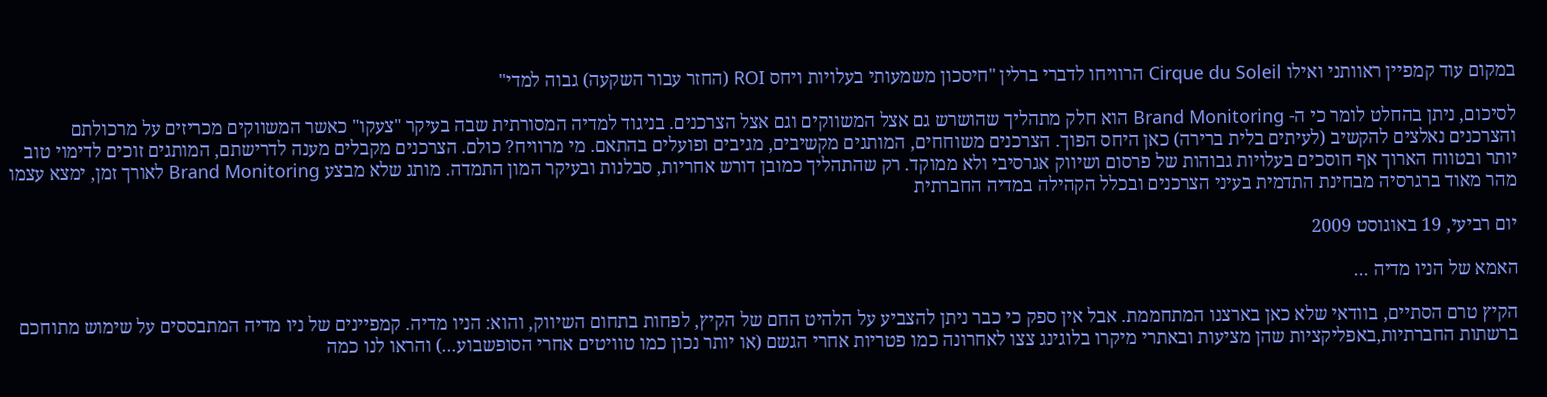במקום עוד קמפיין ראוותני ואילו Cirque du Soleil הרוויחו לדברי ברלין "חיסכון משמעותי בעלויות ויחס ROI (החזר עבור השקעה) גבוה למדי"

לסיכום, ניתן בהחלט לומר כי ה- Brand Monitoring הוא חלק מתהליך שהושרש גם אצל המשווקים וגם אצל הצרכנים. בניגוד למדיה המסורתית שבה בעיקר "צעקו" כאשר המשווקים מכריזים על מרכולתם והצרכנים נאלצים להקשיב (לעיתים בלית ברירה) כאן היחס הפוך. הצרכנים משוחחים, המותגים מקשיבים, מגיבים ופועלים בהתאם. מי מרוויח? כולם. הצרכנים מקבלים מענה לדרישתם, המותגים זוכים לדימוי טוב יותר ובטווח הארוך אף חוסכים בעלויות גבוהות של פרסום ושיווק אגרסיבי ולא ממוקד. רק שהתהליך כמובן דורש אחריות, סבלנות ובעיקר המון התמדה. מותג שלא מבצע Brand Monitoring לאורך זמן, ימצא עצמו מהר מאוד ברגרסיה מבחינת התדמית בעיני הצרכנים ובכלל הקהילה במדיה החברתית

יום רביעי, 19 באוגוסט 2009

האמא של הניו מדיה ...

הקיץ טרם הסתיים, בוודאי שלא כאן בארצנו המתחממת. אבל אין ספק כי כבר ניתן להצביע על הלהיט החם של הקיץ, לפחות בתחום השיווק, והוא: הניו מדיה. קמפיינים של ניו מדיה המתבססים על שימוש מתוחכם ברשתות החברתיות,באפליקציות שהן מציעות ובאתרי מיקרו בלוגינג צצו לאחרונה כמו פטריות אחרי הגשם (או יותר נכון כמו טוויטים אחרי הסופשבוע...) והראו לנו כמה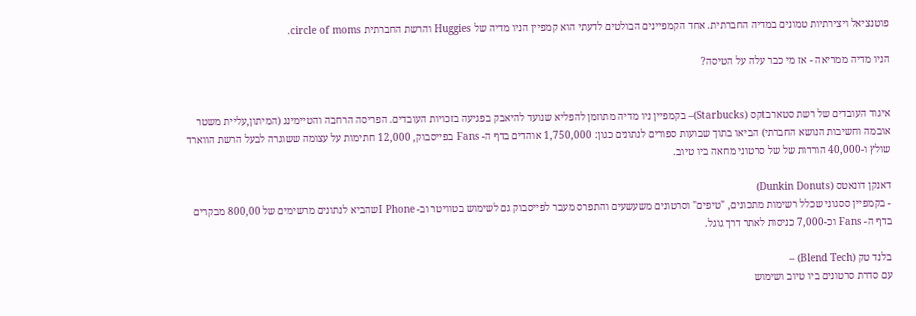פוטנציאל ויצירתיות טמונים במדיה החברתית. אחד הקמפיינים הבולטים לדעתי הוא קמפיין הניו מדיה של Huggies והרשת החברתית circle of moms.

הניו מדיה ממריאה - אז מי כבר עלה על הטיסה?


איגוד העובדים של רשת סטארבtקס (Starbucks)– בקמפיין ניו מדיה מתוזמן להפליא שנועד להיאבק בפגיעה בזכויות העובדים. הפריסה הרחבה והטיימינג (המיתון,עליית משטר אובמה וחשיבות הנושא החברתי) הביאו בתוך שבועות ספורים לנתונים כגון: 1,750,000 אוהדים בדף ה- Fans בפייסבוק, 12,000 חתימות על עצומה ששוגרה לבעל הרשת הווארד שולץ ו-40,000 הורדות של של סרטוני מחאה ביו טיוב.

דאנקן דונאטס (Dunkin Donuts)
- בקמפיין ססגוני שכלל רשימות מתכונים, "טיפים" וסרטונים משעשעים והתפרס מעבר לפייסבוק גם לשימוש בטוויטר וב- I Phoneשהביא לנתונים מרשימים של 800,00 מבקרים בדף ה- Fans וכ-7,000 כניסות לאתר דרך גוגל.

בלנד טק (Blend Tech) –
עם סדרת סרטונים ביו טיוב ושימוש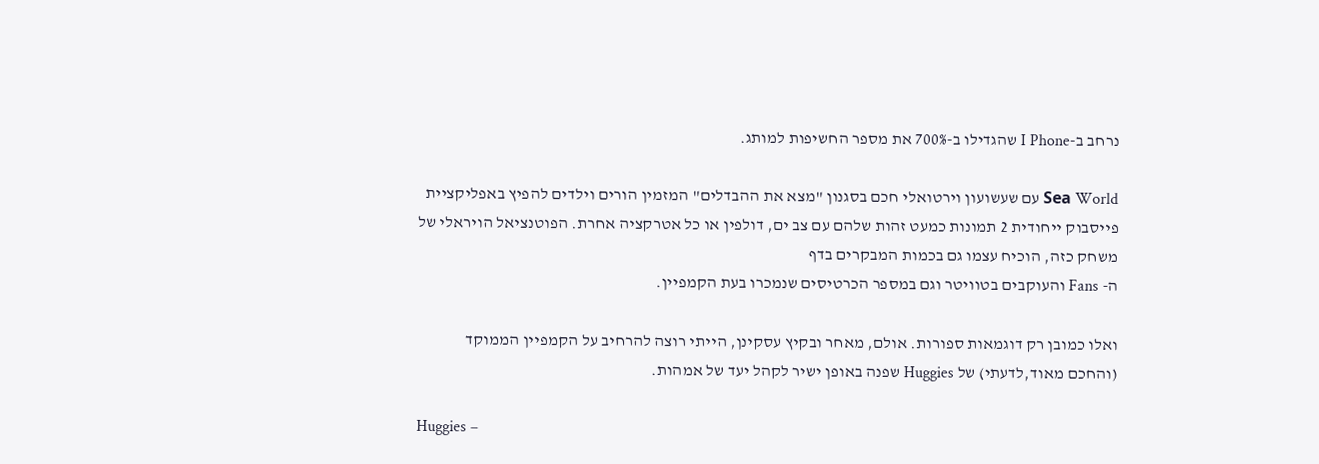נרחב ב-I Phone שהגדילו ב-700% את מספר החשיפות למותג.

Sеа World עם שעשועון וירטואלי חכם בסגנון "מצא את ההבדלים" המזמין הורים וילדים להפיץ באפליקציית פייסבוק ייחודית 2 תמונות כמעט זהות שלהם עם צב ים, דולפין או כל אטרקציה אחרת. הפוטנציאל הויראלי של משחק כזה, הוכיח עצמו גם בכמות המבקרים בדף
ה- Fans והעוקבים בטוויטר וגם במספר הכרטיסים שנמכרו בעת הקמפיין.

ואלו כמובן רק דוגמאות ספורות. אולם, מאחר ובקיץ עסקינן, הייתי רוצה להרחיב על הקמפיין הממוקד (והחכם מאוד,לדעתי) של Huggies שפנה באופן ישיר לקהל יעד של אמהות.

Huggies –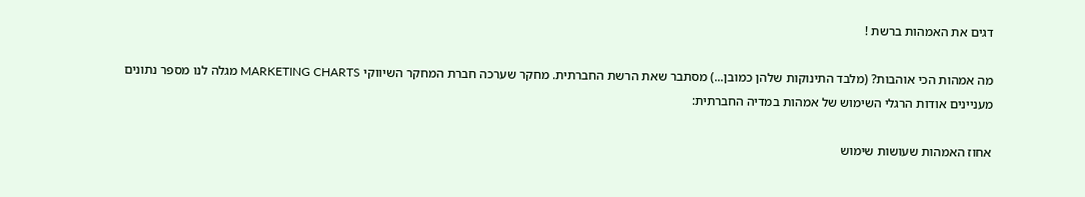דגים את האמהות ברשת !

מה אמהות הכי אוהבות? (מלבד התינוקות שלהן כמובן...) מסתבר שאת הרשת החברתית. מחקר שערכה חברת המחקר השיווקי MARKETING CHARTS מגלה לנו מספר נתונים מעניינים אודות הרגלי השימוש של אמהות במדיה החברתית:

אחוז האמהות שעושות שימוש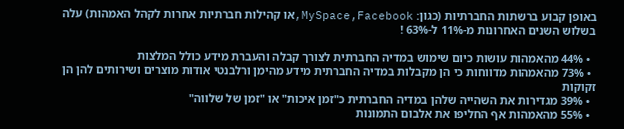באופן קבוע ברשתות החברתיות (כגון: MySpace,Facebook,או קהילות חברתיות אחרות לקהל האמהות) עלה בשלוש השנים האחרונות מ-11% ל-63% !

  • 44% מהאמהות עושות כיום שימוש במדיה החברתית לצורך קבלה והעברת מידע כולל המלצות
  • 73% מהאמהות מדווחות כי הן מקבלות במדיה החברתית מידע מהימן ורלבנטי אודות מוצרים ושירותים להן הן זקוקות
  • 39% מגדירות את השהייה שלהן במדיה החברתית כ"זמן איכות" או "זמן של שלווה"
  • 55% מהאמהות אף החליפו את אלבום התמונות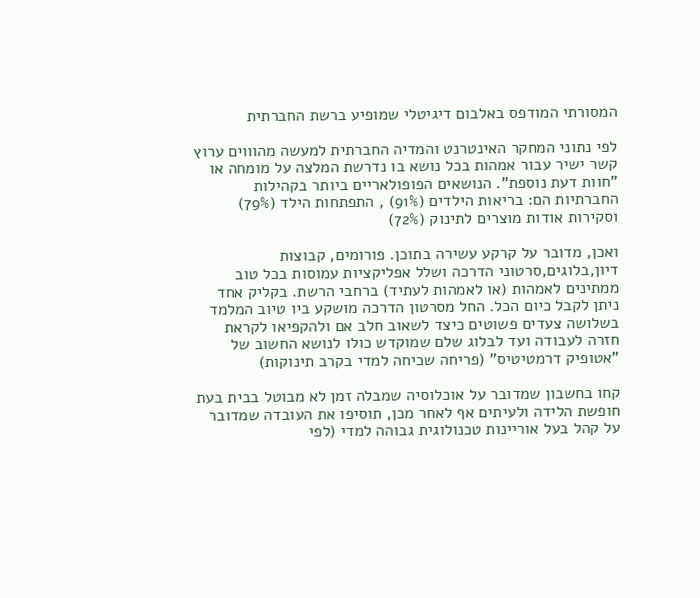המסורתי המודפס באלבום דיגיטלי שמופיע ברשת החברתית

לפי נתוני המחקר האינטרנט והמדיה החברתית למעשה מהוווים ערוץ קשר ישיר עבור אמהות בכל נושא בו נדרשת המלצה על מומחה או "חוות דעת נוספת". הנושאים הפופולאריים ביותר בקהילות החברתיות הם: בריאות הילדים (91%) , התפתחות הילד (79%) וסקירות אודות מוצרים לתינוק (72%)

ואכן, מדובר על קרקע עשירה בתוכן. פורומים, קבוצות דיון,בלוגים,סרטוני הדרכה ושלל אפליקציות עמוסות בכל טוב ממתינים לאמהות (או לאמהות לעתיד) ברחבי הרשת. בקליק אחד ניתן לקבל כיום הכל. החל מסרטון הדרכה מושקע ביו טיוב המלמד בשלושה צעדים פשוטים כיצד לשאוב חלב אם ולהקפיאו לקראת חזרה לעבודה ועד לבלוג שלם שמוקדש כולו לנושא החשוב של "אטופיק דרמטיטיס" (פריחה שכיחה למדי בקרב תינוקות)

קחו בחשבון שמדובר על אוכלוסיה שמבלה זמן לא מבוטל בבית בעת חופשת הלידה ולעיתים אף לאחר מכן, תוסיפו את העובדה שמדובר על קהל בעל אוריינות טכנולוגית גבוהה למדי (לפי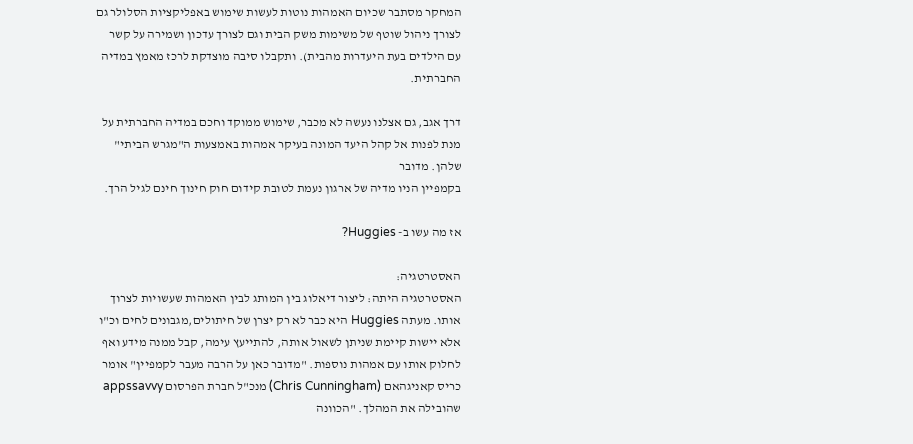המחקר מסתבר שכיום האמהות נוטות לעשות שימוש באפליקציות הסלולר גם לצורך ניהול שוטף של משימות משק הבית וגם לצורך עדכון ושמירה על קשר עם הילדים בעת היעדרות מהבית). ותקבלו סיבה מוצדקת לרכז מאמץ במדיה החברתית.

דרך אגב, גם אצלנו נעשה לא מכבר, שימוש ממוקד וחכם במדיה החברתית על מנת לפנות אל קהל היעד המונה בעיקר אמהות באמצעות ה"מגרש הביתי" שלהן. מדובר
בקמפיין הניו מדיה של ארגון נעמת לטובת קידום חוק חינוך חינם לגיל הרך.

אז מה עשו ב- Huggies?

האסטרטגיה:
האסטרטגיה היתה: ליצור דיאלוג בין המותג לבין האמהות שעשויות לצרוך אותו. מעתה Huggies היא כבר לא רק יצרן של חיתולים,מגבונים לחים וכ"ו אלא יישות קיימת שניתן לשאול אותה, להתייעץ עימה, קבל ממנה מידע ואף לחלוק אותו עם אמהות נוספות. "מדובר כאן על הרבה מעבר לקמפיין" אומר כריס קאניגהאם (Chris Cunningham) מנכ"ל חברת הפרסום appssavvy שהובילה את המהלך. "הכוונה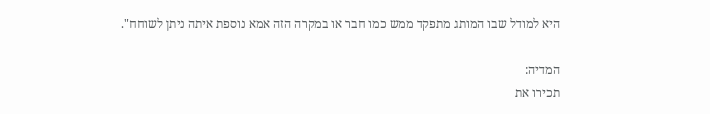היא למודל שבו המותג מתפקד ממש כמו חבר או במקרה הזה אמא נוספת איתה ניתן לשוחח".

המדיה:
תכירו את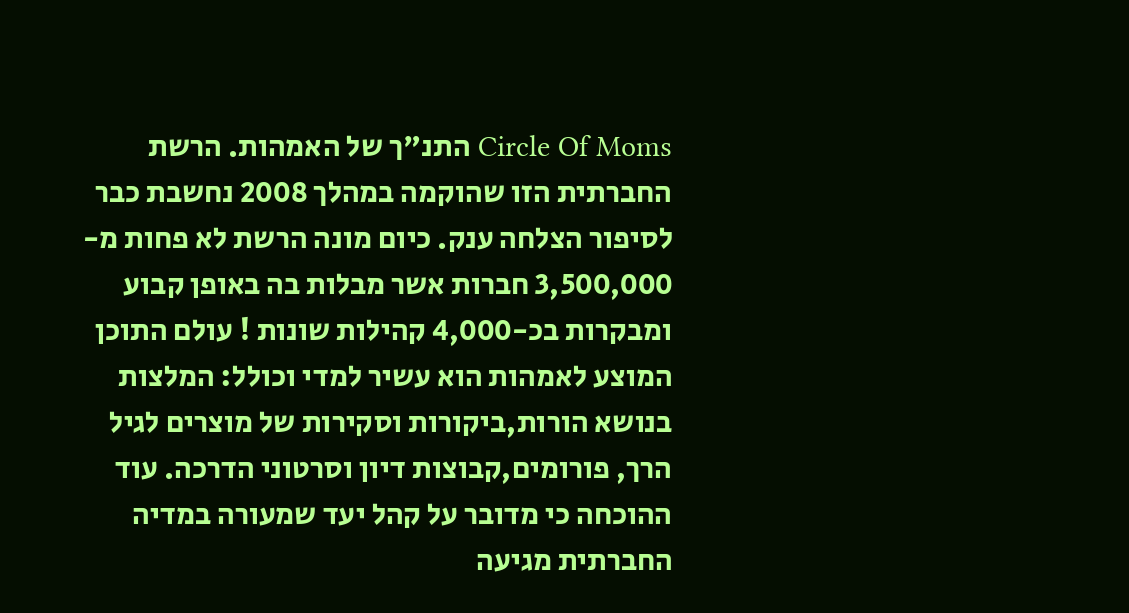Circle Of Moms התנ"ך של האמהות. הרשת החברתית הזו שהוקמה במהלך 2008 נחשבת כבר לסיפור הצלחה ענק. כיום מונה הרשת לא פחות מ- 3,500,000 חברות אשר מבלות בה באופן קבוע ומבקרות בכ-4,000 קהילות שונות ! עולם התוכן המוצע לאמהות הוא עשיר למדי וכולל: המלצות בנושא הורות,ביקורות וסקירות של מוצרים לגיל הרך, פורומים,קבוצות דיון וסרטוני הדרכה. עוד ההוכחה כי מדובר על קהל יעד שמעורה במדיה החברתית מגיעה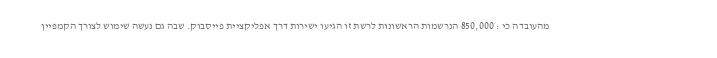מהעובדה כי : 850,000 הנרשמות הראשונות לרשת זו הגיעו ישירות דרך אפליקציית פייסבוק. שבה גם נעשה שימוש לצורך הקמפיין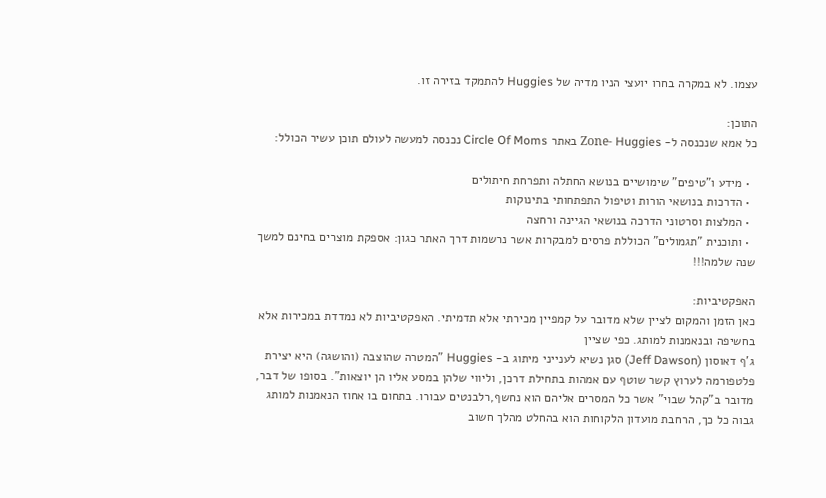עצמו. לא במקרה בחרו יועצי הניו מדיה של Huggies להתמקד בזירה זו.

התוכן:
כל אמא שנכנסה ל- Zоne- Huggies באתר Circle Of Moms נכנסה למעשה לעולם תוכן עשיר הכולל:

  • מידע ו"טיפים" שימושיים בנושא החתלה ותפרחת חיתולים
  • הדרכות בנושאי הורות וטיפול התפתחותי בתינוקות
  • המלצות וסרטוני הדרכה בנושאי הגיינה ורחצה
  • ותוכנית "תגמולים" הכוללת פרסים למבקרות אשר נרשמות דרך האתר כגון: אספקת מוצרים בחינם למשך שנה שלמה!!!

האפקטיביות:
כאן הזמן והמקום לציין שלא מדובר על קמפיין מכירתי אלא תדמיתי. האפקטיביות לא נמדדת במכירות אלא בחשיפה ובנאמנות למותג. כפי שציין
ג'ף דאוסון (Jeff Dawson) סגן נשיא לענייני מיתוג ב- Huggies "המטרה שהוצבה (והושגה) היא יצירת פלטפורמה לערוץ קשר שוטף עם אמהות בתחילת דרכן, וליווי שלהן במסע אליו הן יוצאות". בסופו של דבר, מדובר ב"קהל שבוי" אשר כל המסרים אליהם הוא נחשף,רלבנטים עבורו. בתחום בו אחוז הנאמנות למותג גבוה כל כך, הרחבת מועדון הלקוחות הוא בהחלט מהלך חשוב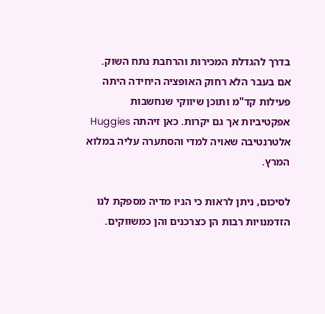בדרך להגדלת המכירות והרחבת נתח השוק. אם בעבר הלא רחוק האופציה היחידה היתה פעילות קד"מ ותוכן שיווקי שנחשבות אפקטיביות אך גם יקרות. כאן זיהתה Huggies אלטרנטיבה שאויה למדי והסתערה עליה במלוא המרץ.

לסיכום, ניתן לראות כי הניו מדיה מספקת לנו הזדמנויות רבות הן כצרכנים והן כמשווקים.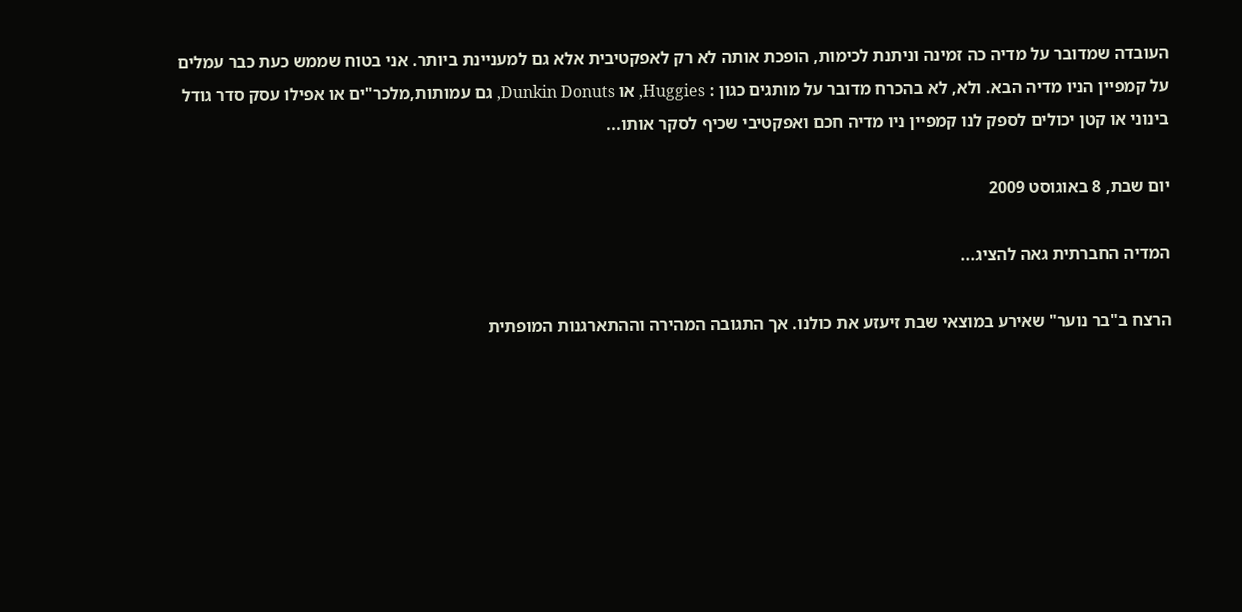העובדה שמדובר על מדיה כה זמינה וניתנת לכימות, הופכת אותה לא רק לאפקטיבית אלא גם למעניינת ביותר. אני בטוח שממש כעת כבר עמלים על קמפיין הניו מדיה הבא. ולא, לא בהכרח מדובר על מותגים כגון : Huggies, או Dunkin Donuts, גם עמותות,מלכר"ים או אפילו עסק סדר גודל בינוני או קטן יכולים לספק לנו קמפיין ניו מדיה חכם ואפקטיבי שכיף לסקר אותו...

יום שבת, 8 באוגוסט 2009

המדיה החברתית גאה להציג...

הרצח ב"בר נוער" שאירע במוצאי שבת זיעזע את כולנו. אך התגובה המהירה וההתארגנות המופתית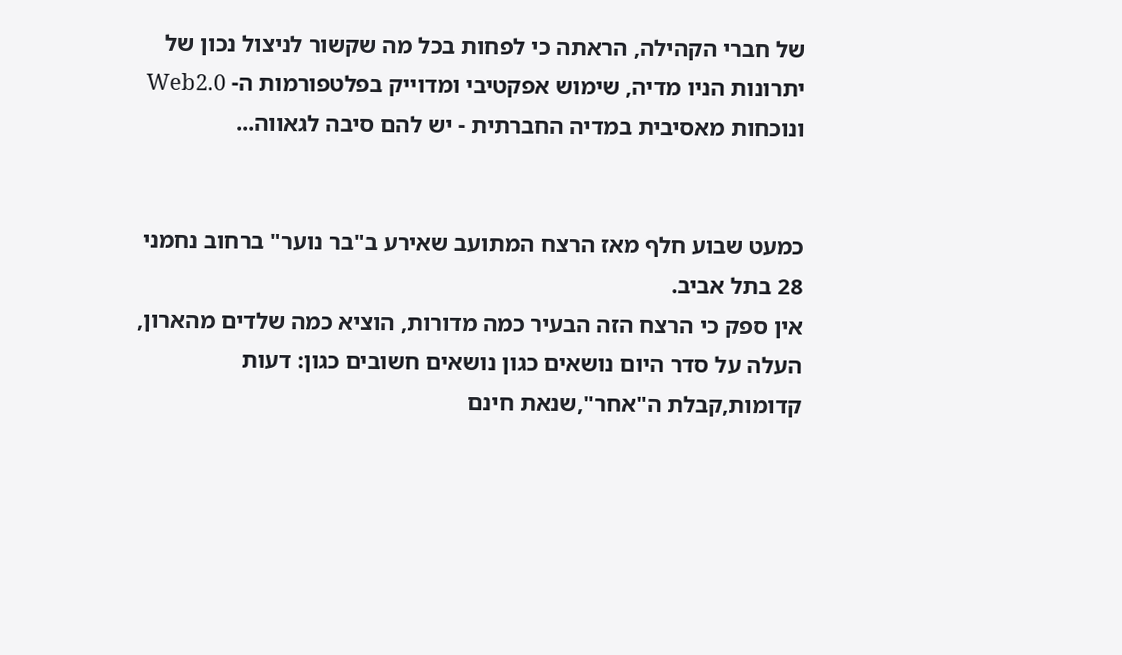של חברי הקהילה, הראתה כי לפחות בכל מה שקשור לניצול נכון של יתרונות הניו מדיה, שימוש אפקטיבי ומדוייק בפלטפורמות ה- Web2.0 ונוכחות מאסיבית במדיה החברתית - יש להם סיבה לגאווה...


כמעט שבוע חלף מאז הרצח המתועב שאירע ב"בר נוער" ברחוב נחמני 28 בתל אביב.
אין ספק כי הרצח הזה הבעיר כמה מדורות, הוציא כמה שלדים מהארון, העלה על סדר היום נושאים כגון נושאים חשובים כגון: דעות קדומות,קבלת ה"אחר",שנאת חינם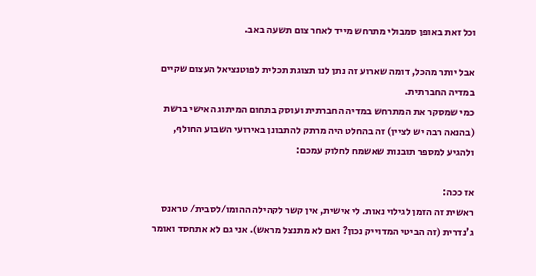וכל זאת באופן סמבולי מתרחש מייד לאחר צום תשעה באב.

אבל יותר מהכל, דומה שארוע זה נתן לנו תצוגת תכלית לפוטנציאל העצום שקיים במדיה החברתית.
כמי שמסקר את המתרחש במדיה החברתית ועוסק בתחום המיתוג האישי ברשת (בהנאה רבה יש לציין) זה בהחלט היה מרתק להתבונן באירועי השבוע החולף, ולהגיע למספר תובנות שאשמח לחלוק עמכם:

אז ככה:
ראשית זה הזמן לגילוי נאות. לי אישית, אין קשר לקהילה ההומו/לסבית/ טראנס ג'נדרית (זה הביטי המדוייק נכון? ואם לא מתנצל מראש). אני גם לא אתחסד ואומר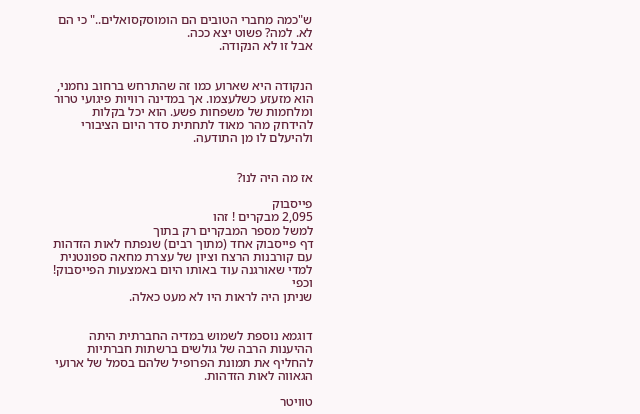ש"כמה מחברי הטובים הם הומוסקסואלים.." כי הם לא. למה? פשוט יצא ככה.
אבל זו לא הנקודה.


הנקודה היא שארוע כמו זה שהתרחש ברחוב נחמני, הוא מזעזע כשלעצמו. אך במדינה רוויות פיגועי טרור ומלחמות של משפחות פשע. הוא יכל בקלות להידחק מהר מאוד לתחתית סדר היום הציבורי ולהיעלם לו מן התודעה.


אז מה היה לנו?

פייסבוק
2,095 מבקרים ! זהו
למשל מספר המבקרים רק בתוך
דף פייסבוק אחד (מתוך רבים) שנפתח לאות הזדהות עם קורבנות הרצח וציון של עצרת מחאה ספונטנית למדי שאורגנה עוד באותו היום באמצעות הפייסבוק! וכפי
שניתן היה לראות היו לא מעט כאלה.


דוגמא נוספת לשמוש במדיה החברתית היתה ההיענות הרבה של גולשים ברשתות חברתיות להחליף את תמונת הפרופיל שלהם בסמל של ארועי הגאווה לאות הזדהות.

טוויטר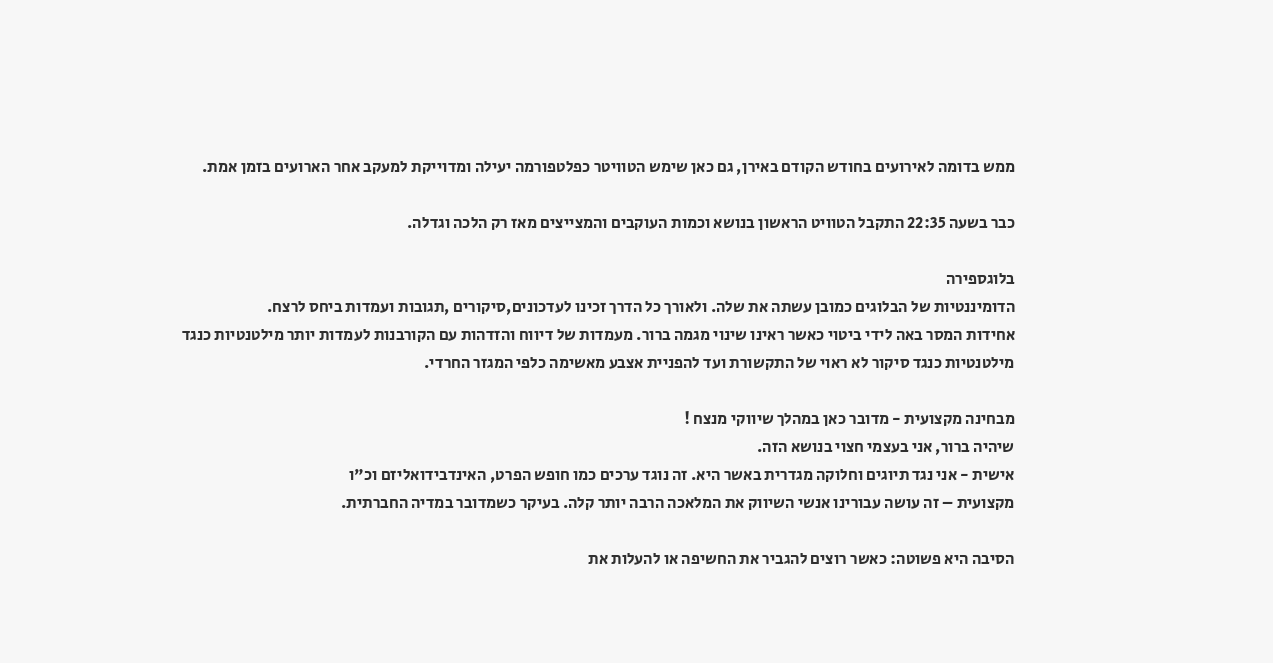ממש בדומה לאירועים בחודש הקודם באירן, גם כאן שימש הטוויטר כפלטפורמה יעילה ומדוייקת למעקב אחר הארועים בזמן אמת.

כבר בשעה 22:35 התקבל הטוויט הראשון בנושא וכמות העוקבים והמצייצים מאז רק הלכה וגדלה.

בלוגספירה
הדומיננטיות של הבלוגים כמובן עשתה את שלה. ולאורך כל הדרך זכינו לעדכונים,סיקורים ,תגובות ועמדות ביחס לרצח.
אחידות המסר באה לידי ביטוי כאשר ראינו שינוי מגמה ברור. מעמדות של דיווח והזדהות עם הקורבנות לעמדות יותר מילטנטיות כנגד מילטנטיות כנגד סיקור לא ראוי של התקשורת ועד להפניית אצבע מאשימה כלפי המגזר החרדי.

מבחינה מקצועית - מדובר כאן במהלך שיווקי מנצח !
שיהיה ברור, אני בעצמי חצוי בנושא הזה.
אישית - אני נגד תיוגים וחלוקה מגדרית באשר היא. זה נוגד ערכים כמו חופש הפרט, האינדבידואליזם וכ"ו
מקצועית – זה עושה עבורינו אנשי השיווק את המלאכה הרבה יותר קלה. בעיקר כשמדובר במדיה החברתית.

הסיבה היא פשוטה: כאשר רוצים להגביר את החשיפה או להעלות את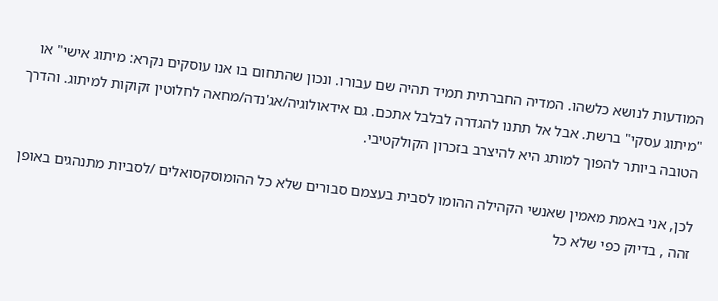המודעות לנושא כלשהו. המדיה החברתית תמיד תהיה שם עבורו. ונכון שהתחום בו אנו עוסקים נקרא: מיתוג אישי" או "מיתוג עסקי" ברשת. אבל אל תתנו להגדרה לבלבל אתכם. גם אידאולוגיה/אג'נדה/מחאה לחלוטין זקוקות למיתוג. והדרך הטובה ביותר להפוך למותג היא להיצרב בזכרון הקולקטיבי.

לכן, אני באמת מאמין שאנשי הקהילה ההומו לסבית בעצמם סבורים שלא כל ההומוסקסואלים /לסביות מתנהגים באופן זהה , בדיוק כפי שלא כל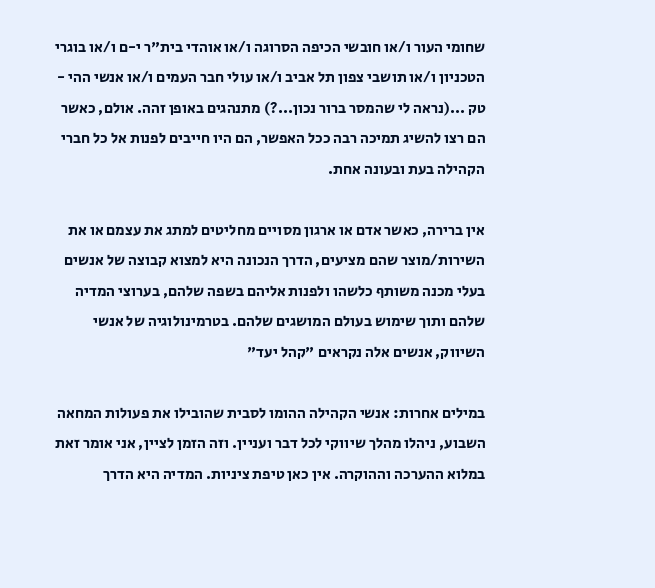שחומי העור ו/או חובשי הכיפה הסרוגה ו/או אוהדי בית"ר י-ם ו/או בוגרי הטכניון ו/או תושבי צפון תל אביב ו/או עולי חבר העמים ו/או אנשי ההי - טק ...(נראה לי שהמסר ברור נכון...?) מתנהגים באופן זהה. אולם, כאשר הם רצו להשיג תמיכה רבה ככל האפשר, הם היו חייבים לפנות אל כל חברי הקהילה בעת ובעונה אחת.

אין ברירה, כאשר אדם או ארגון מסויים מחליטים למתג את עצמם או את השירות/מוצר שהם מציעים, הדרך הנכונה היא למצוא קבוצה של אנשים בעלי מכנה משותף כלשהו ולפנות אליהם בשפה שלהם, בערוצי המדיה שלהם ותוך שימוש בעולם המושגים שלהם. בטרמינולוגיה של אנשי השיווק, אנשים אלה נקראים "קהל יעד"

במילים אחרות: אנשי הקהילה ההומו לסבית שהובילו את פעולות המחאה השבוע, ניהלו מהלך שיווקי לכל דבר ועניין. וזה הזמן לציין, אני אומר זאת במלוא ההערכה וההוקרה. אין כאן טיפת ציניות. המדיה היא הדרך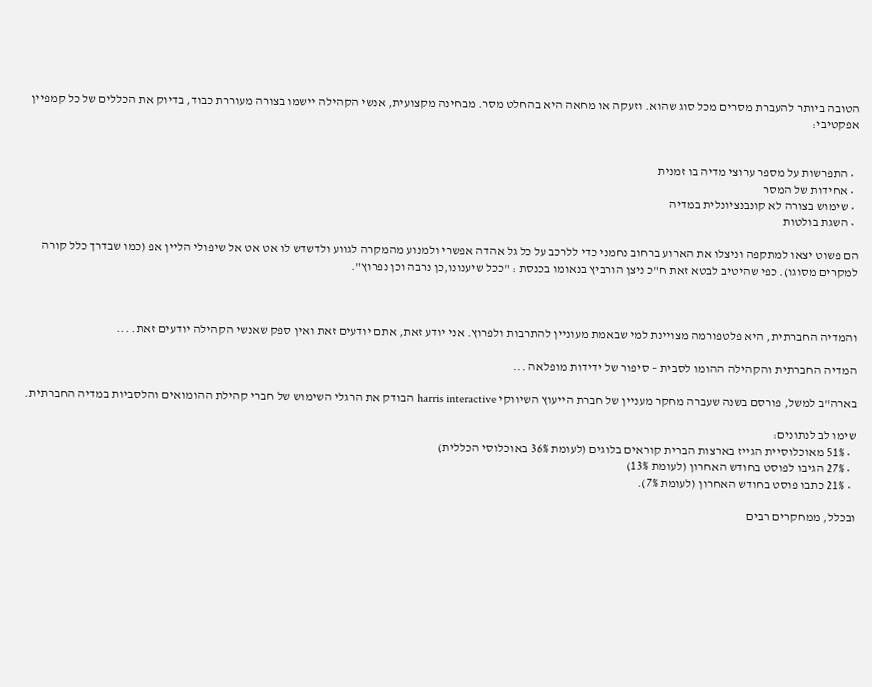הטובה ביותר להעברת מסרים מכל סוג שהוא. וזעקה או מחאה היא בהחלט מסר. מבחינה מקצועית, אנשי הקהילה יישמו בצורה מעוררת כבוד, בדיוק את הכללים של כל קמפיין אפקטיבי:


  • התפרשות על מספר ערוצי מדיה בו זמנית
  • אחידות של המסר
  • שימוש בצורה לא קונבנציונלית במדיה
  • השגת בולטות

הם פשוט יצאו למתקפה וניצלו את הארוע ברחוב נחמני כדי ללרכב על כל גל אהדה אפשרי ולמנוע מהמקרה לגווע ולדשדש לו אט אט אל שיפולי הליין אפ (כמו שבדרך כלל קורה למקרים מסוגו). כפי שהיטיב לבטא זאת ח"כ ניצן הורביץ בנאומו בכנסת : "ככל שיענונו,כן נרבה וכן נפרוץ".



והמדיה החברתית, היא פלטפורמה מצויינת למי שבאמת מעוניין להתרבות ולפרוץ. אני יודע זאת, אתם יודעים זאת ואין ספק שאנשי הקהילה יודעים זאת. ...

המדיה החברתית והקהילה ההומו לסבית – סיפור של ידידות מופלאה ...

בארה"ב למשל, פורסם בשנה שעברה מחקר מעניין של חברת הייעוץ השיווקי harris interactive הבודק את הרגלי השימוש של חברי קהילת ההומואים והלסביות במדיה החברתית.

שימו לב לנתונים:
  • 51% מאוכלוסיית הגייז בארצות הברית קוראים בלוגים (לעומת 36% באוכלוסי הכללית)
  • 27% הגיבו לפוסט בחודש האחרון (לעומת 13%)
  • 21% כתבו פוסט בחודש האחרון (לעומת 7%).

ובכלל, ממחקרים רבים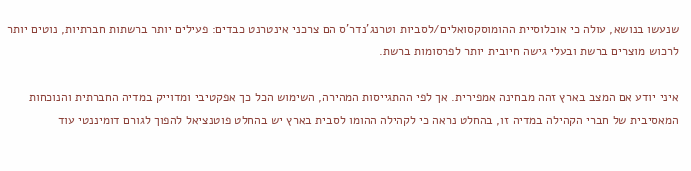שנעשו בנושא, עולה כי אוכלוסיית ההומוסקסואלים/לסביות וטרנג'נדר'ס הם צרכני אינטרנט כבדים: פעילים יותר ברשתות חברתיות, נוטים יותר לרכוש מוצרים ברשת ובעלי גישה חיובית יותר לפרסומות ברשת.

איני יודע אם המצב בארץ זהה מבחינה אמפירית. אך לפי ההתגייסות המהירה, השימוש הכל כך אפקטיבי ומדוייק במדיה החברתית והנוכחות המאסיבית של חברי הקהילה במדיה זו, בהחלט נראה כי לקהילה ההומו לסבית בארץ יש בהחלט פוטנציאל להפוך לגורם דומיננטי עוד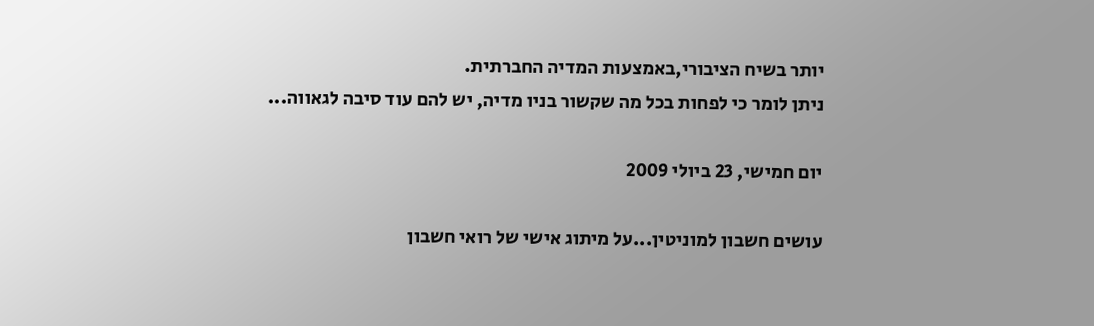יותר בשיח הציבורי,באמצעות המדיה החברתית.
ניתן לומר כי לפחות בכל מה שקשור בניו מדיה, יש להם עוד סיבה לגאווה...

יום חמישי, 23 ביולי 2009

עושים חשבון למוניטין...על מיתוג אישי של רואי חשבון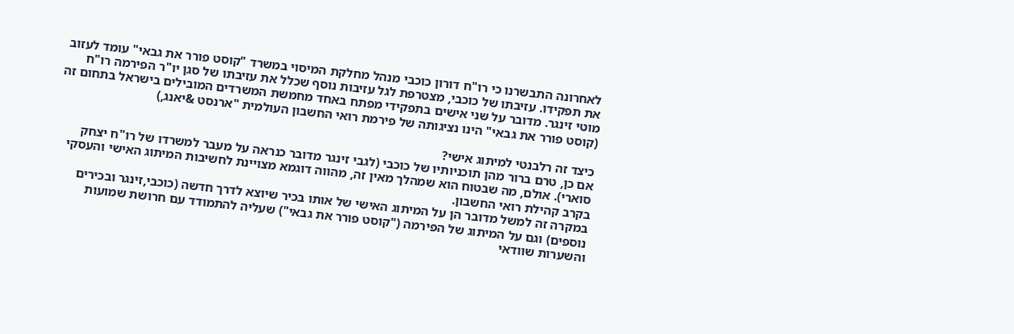לאחרונה התבשרנו כי רו"ח דורון כוכבי מנהל מחלקת המיסוי במשרד "קוסט פורר את גבאי" עומד לעזוב את תפקידו. עזיבתו של כוכבי, מצטרפת לגל עזיבות נוסף שכלל את עזיבתו של סגן יו"ר הפירמה רו"ח מוטי זינגר. מדובר על שני אישים בתפקידי מפתח באחד מחמשת המשרדים המובילים בישראל בתחום זה (קוסט פורר את גבאי" הינו נציגותה של פירמת רואי החשבון העולמית "ארנסט &יאנג,)

כיצד זה רלבנטי למיתוג אישי?
אם כן, טרם ברור מהן תוכניותיו של כוכבי (לגבי זינגר מדובר כנראה על מעבר למשרדו של רו"ח יצחק סוארי). אולם, מה שבטוח הוא שמהלך מאין זה, מהווה דוגמא מצויינת לחשיבות המיתוג האישי והעסקי בקרב קהילת רואי החשבון.
במקרה זה למשל מדובר הן על המיתוג האישי של אותו בכיר שיוצא לדרך חדשה (כוכבי,זינגר ובכירים נוספים) וגם על המיתוג של הפירמה ("קוסט פורר את גבאי") שעליה להתמודד עם חרושת שמועות והשערות שוודאי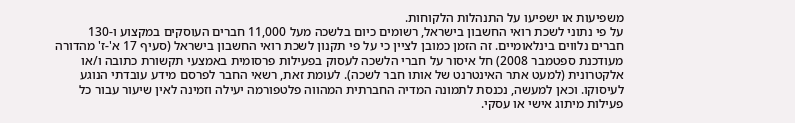משפיעות או ישפיעו על התנהלות הלקוחות.
על פי נתוני לשכת רואי החשבון בישראל, רשומים כיום בלשכה מעל 11,000 חברים העוסקים במקצוע ו-130 חברים נלווים בינלאומיים. זה הזמן כמובן לציין כי על פי תקנון לשכת רואי החשבון בישראל (סעיף 17 א'-ז' מהדורה מעודכנת ספטמבר 2008) חל איסור על חברי הלשכה לעסוק בפעילות פרסומית באמצעי תקשורת כתובה ו/או אלקטרונית (למעט אתר האינטרנט של אותו חבר לשכה). לעומת זאת, רשאי החבר לפרסם מידע עובדתי הנוגע לעיסוקו. וכאן למעשה, נכנסת לתמונה המדיה החברתית המהווה פלטפורמה יעילה וזמינה לאין שיעור עבור כל פעילות מיתוג אישי או עסקי.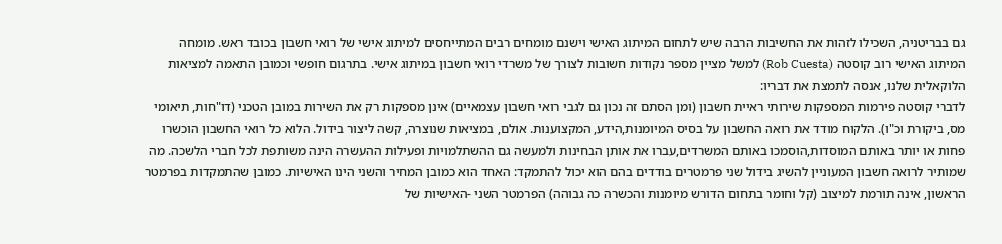גם בבריטניה, השכילו לזהות את החשיבות הרבה שיש לתחום המיתוג האישי וישנם מומחים רבים המתייחסים למיתוג אישי של רואי חשבון בכובד ראש. מומחה המיתוג האישי רוב קוסטה (Rob Cuesta) למשל מציין מספר נקודות חשובות לצורך של משרדי רואי חשבון במיתוג אישי. בתרגום חופשי וכמובן התאמה למציאות הלוקאלית שלנו, אנסה לתמצת את דבריו:
לדברי קוסטה פירמות המספקות שירותי ראיית חשבון (ומן הסתם זה נכון גם לגבי רואי חשבון עצמאיים) אינן מספקות רק את השירות במובן הטכני (דו"חות, תיאומי מס, ביקורת וכ"ו). הלקוח מודד את רואה החשבון על בסיס המיומנות,הידע, המקצוענות. אולם, במציאות שנוצרה, קשה ליצור בידול. הלוא כל רואי החשבון הוכשרו פחות או יותר באותם המוסדות,הוסמכו באותם המשרדים,עברו את אותן הבחינות ולמעשה גם ההשתלמויות ופעילות ההעשרה הינה משותפת לכל חברי הלשכה. מה שמותיר לרואה חשבון המעוניין להשיג בידול שני פרמטרים בודדים בהם הוא יכול להתמקד: האחד הוא כמובן המחיר והשני הינו האישיות. כמובן שהתמקדות בפרמטר הראשון, אינה תורמת למיצוב (קל וחומר בתחום הדורש מיומנות והכשרה כה גבוהה) הפרמטר השני -האישיות של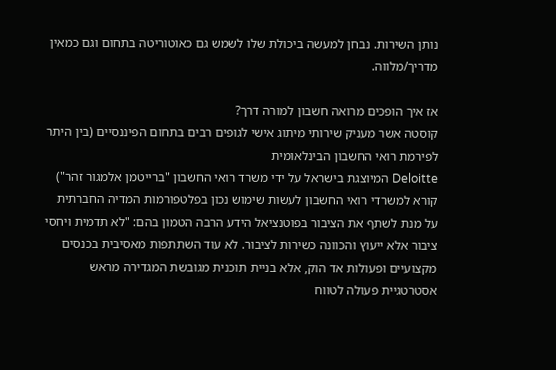נותן השירות. נבחן למעשה ביכולת שלו לשמש גם כאוטוריטה בתחום וגם כמאין מדריך/מלווה.

אז איך הופכים מרואה חשבון למורה דרך?
קוסטה אשר מעניק שירותי מיתוג אישי לגופים רבים בתחום הפיננסיים (בין היתר לפירמת רואי החשבון הבינלאומית
Deloitte המיוצגת בישראל על ידי משרד רואי החשבון "ברייטמן אלמגור זהר") קורא למשרדי רואי החשבון לעשות שימוש נכון בפלטפורמות המדיה החברתית על מנת לשתף את הציבור בפוטנציאל הידע הרבה הטמון בהם: "לא תדמית ויחסי ציבור אלא ייעוץ והכוונה כשירות לציבור. לא עוד השתתפות מאסיבית בכנסים מקצועיים ופעולות אד הוק, אלא בניית תוכנית מגובשת המגדירה מראש אסטרטגיית פעולה לטווח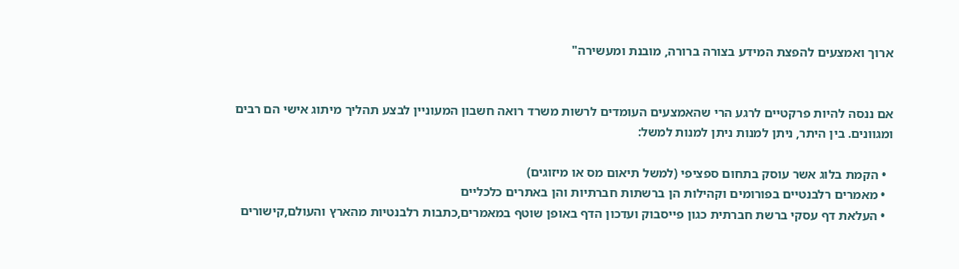ארוך ואמצעים להפצת המידע בצורה ברורה, מובנת ומעשירה"


אם ננסה להיות פרקטיים לרגע הרי שהאמצעים העומדים לרשות משרד רואה חשבון המעוניין לבצע תהליך מיתוג אישי הם רבים ומגוונים. בין היתר, ניתן למנות ניתן למנות למשל:

  • הקמת בלוג אשר עוסק בתחום ספציפי (למשל תיאום מס או מיזוגים)
  • מאמרים רלבנטיים בפורומים וקהילות הן ברשתות חברתיות והן באתרים כלכליים
  • העלאת דף עסקי ברשת חברתית כגון פייסבוק ועדכון הדף באופן שוטף במאמרים,כתבות רלבנטיות מהארץ והעולם,קישורים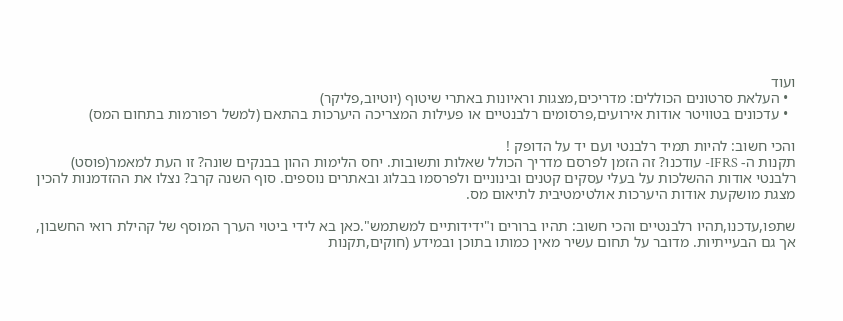ועוד
  • העלאת סרטונים הכוללים: מדריכים,מצגות וראיונות באתרי שיטוף (יוטיוב,פליקר)
  • עדכונים בטוויטר אודות אירועים,פרסומים רלבנטיים או פעילות המצריכה היערכות בהתאם (למשל רפורמות בתחום המס)

והכי חשוב: להיות תמיד רלבנטי ועם יד על הדופק !
תקנות ה- IFRS- עודכנו? זה הזמן לפרסם מדריך הכולל שאלות ותשובות. יחס הלימות ההון בבנקים שונה? זו העת למאמר(פוסט) רלבנטי אודות ההשלכות על בעלי עסקים קטנים ובינוניים ולפרסמו בבלוג ובאתרים נוספים. סוף השנה קרב? נצלו את ההזדמנות להכין מצגת מושקעת אודות היערכות אולטימטיבית לתיאום מס.

שתפו,עדכנו,תהיו רלבנטיים והכי חשוב: תהיו ברורים ו"ידידותיים למשתמש".כאן בא לידי ביטוי הערך המוסף של קהילת רואי החשבון, אך גם הבעייתיות. מדובר על תחום עשיר מאין כמותו בתוכן ובמידע (חוקים,תקנות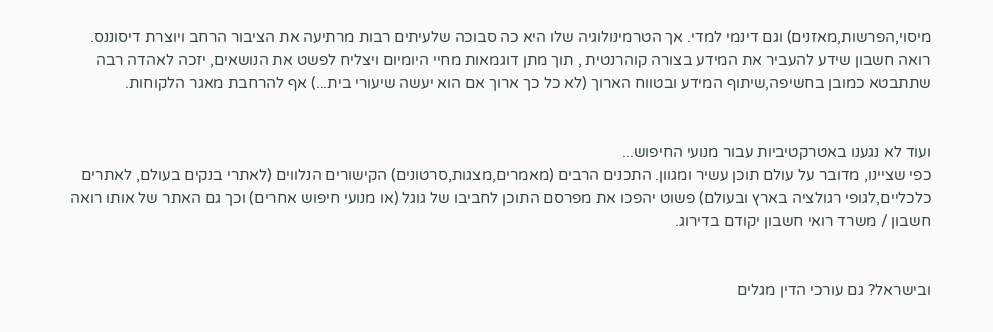מיסוי,הפרשות,מאזנים) וגם דינמי למדי. אך הטרמינולוגיה שלו היא כה סבוכה שלעיתים רבות מרתיעה את הציבור הרחב ויוצרת דיסוננס. רואה חשבון שידע להעביר את המידע בצורה קוהרנטית , תוך מתן דוגמאות מחיי היומיום ויצליח לפשט את הנושאים, יזכה לאהדה רבה שתתבטא כמובן בחשיפה,שיתוף המידע ובטווח הארוך (לא כל כך ארוך אם הוא יעשה שיעורי בית...) אף להרחבת מאגר הלקוחות.


ועוד לא נגענו באטרקטיביות עבור מנועי החיפוש...
כפי שציינו, מדובר על עולם תוכן עשיר ומגוון. התכנים הרבים (מאמרים,מצגות,סרטונים) הקישורים הנלווים (לאתרי בנקים בעולם, לאתרים כלכליים,לגופי רגולציה בארץ ובעולם) פשוט יהפכו את מפרסם התוכן לחביבו של גוגל (או מנועי חיפוש אחרים) וכך גם האתר של אותו רואה חשבון / משרד רואי חשבון יקודם בדירוג.


ובישראל? גם עורכי הדין מגלים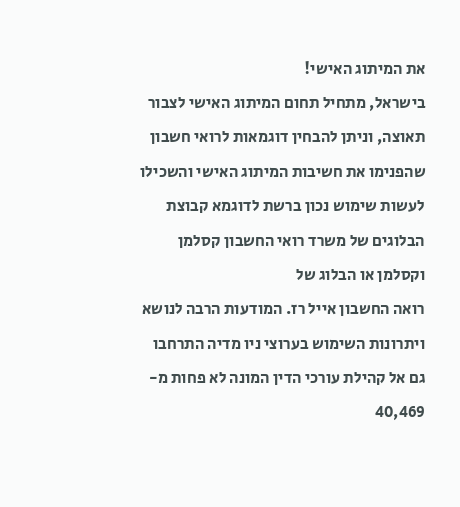את המיתוג האישי!
בישראל, מתחיל תחום המיתוג האישי לצבור תאוצה, וניתן להבחין דוגמאות לרואי חשבון שהפנימו את חשיבות המיתוג האישי והשכילו לעשות שימוש נכון ברשת לדוגמא קבוצת הבלוגים של משרד רואי החשבון קסלמן וקסלמן או הבלוג של
רואה החשבון אייל רז. המודעות הרבה לנושא ויתרונות השימוש בערוצי ניו מדיה התרחבו גם אל קהילת עורכי הדין המונה לא פחות מ- 40,469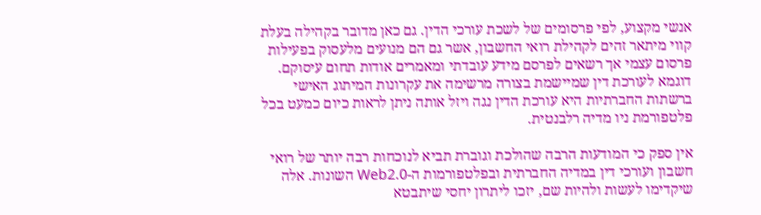אנשי מקצוע, לפי פרסומים של לשכת עורכי הדין. גם כאן מדובר בקהילה בעלת קווי מיתאר זהים לקהילת רואי החשבון, אשר גם הם מנועים מלעסוק בפעילות פרסום עצמי אך רשאים לפרסם מידע עובדתי ומאמרים אודות תחום עיסוקם. דוגמא לעורכת דין שמיישמת בצורה מרשימה את עקרונות המיתוג האישי ברשתות החברתיות היא עורכת הדין נגה ויזל אותה ניתן לראות כיום כמעט בכל פלטפורמת ניו מדיה רלבנטית.

אין ספק כי המודעות הרבה שהולכת וגוברת תביא לנוכחות רבה יותר של רואי חשבון ועורכי דין במדיה החברתית ובפלטפורמות ה-Web2.0 השונות. אלה שיקדימו לעשות ולהיות שם, יזכו ליתרון יחסי שיתבטא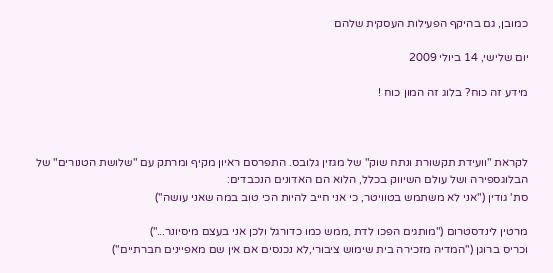כמובן, גם בהיקף הפעילות העסקית שלהם

יום שלישי, 14 ביולי 2009

מידע זה כוח? בלוג זה המון כוח !



לקראת "וועידת תקשורת ונתח שוק" של מגזין גלובס. התפרסם ראיון מקיף ומרתק עם "שלושת הטנורים" של הבלוגספירה ושל עולם השיווק בכלל, הלוא הם האדונים הנכבדים:
סת' גודין ("אני לא משתמש בטוויטר, כי אני חייב להיות הכי טוב במה שאני עושה")

מרטין לינדסטרום ("מותגים הפכו לדת ,ממש כמו כדורגל ולכן אני בעצם מיסיונר...")
וכריס ברוגן ("המדיה מזכירה בית שימוש ציבורי,לא נכנסים אם אין שם מאפיינים חברתיים")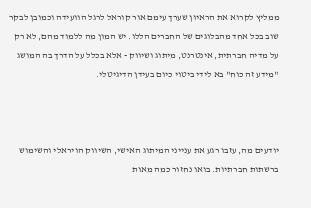ממליץ לקרוא את הראיון שערך עימם אור קוראל לרגל הוועידה וכמובן לבקר שוב בכל אחד מהבלוגים של החברים הללו. יש המון מה ללמוד מהם, לא רק על מדיה חברתית, אינטרנט, מיתוג ושיווק - אלא בכלל על הדרך בה המושג "מידע זה כוח" בא לידי ביטוי כיום בעידן הדיגיטלי.



יודעים מה, עזבו רגע את ענייני המיתוג האישי, השיווק הויראלי והשימוש ברשתות חברתיות. בואו נחזור כמה מאות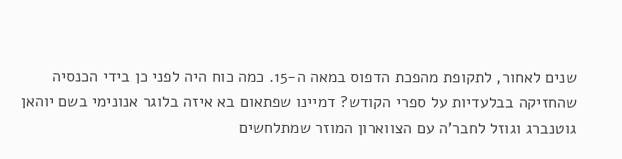שנים לאחור, לתקופת מהפכת הדפוס במאה ה-15. כמה כוח היה לפני כן בידי הכנסיה שהחזיקה בבלעדיות על ספרי הקודש? דמיינו שפתאום בא איזה בלוגר אנונימי בשם יוהאן גוטנברג וגוזל לחבר'ה עם הצווארון המוזר שמתלחשים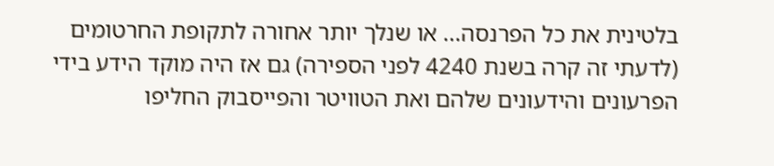בלטינית את כל הפרנסה... או שנלך יותר אחורה לתקופת החרטומים (לדעתי זה קרה בשנת 4240 לפני הספירה) גם אז היה מוקד הידע בידי הפרעונים והידעונים שלהם ואת הטוויטר והפייסבוק החליפו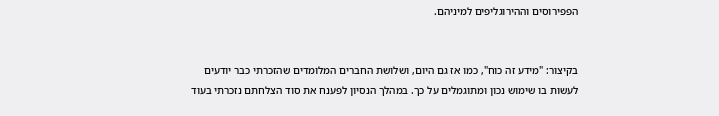הפפירוסים וההירוגליפים למיניהם.


בקיצור: "מידע זה כוח", כמו אז גם היום, ושלושת החברים המלומדים שהזכרתי כבר יודעים לעשות בו שימוש נכון ומתוגמלים על כך. במהלך הנסיון לפענח את סוד הצלחתם נזכרתי בעוד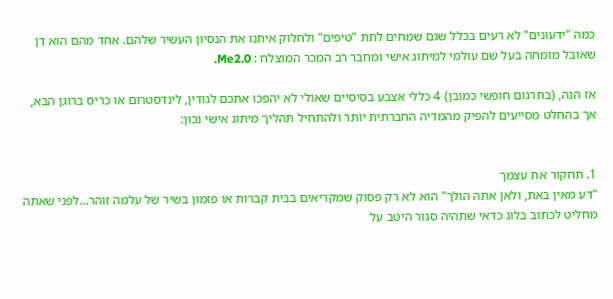כמה "ידעונים" לא רעים בכלל שגם שמחים לתת "טיפים" ולחלוק איתנו את הנסיון העשיר שלהם. אחד מהם הוא דן שאובל מומחה בעל שם עולמי למיתוג אישי ומחבר רב המכר המוצלח : Me2.0.

אז הנה, (בתרגום חופשי כמובן) 4 כללי אצבע בסיסיים שאולי לא יהפכו אתכם לגודין, לינדסטרום או כריס ברוגן הבא, אך בהחלט מסייעים להפיק מהמדיה החברתית יותר ולהתחיל תהליך מיתוג אישי נכון:


1. תחקור את עצמך
"דע מאין באת, ולאן אתה הולך" הוא לא רק פסוק שמקריאים בבית קברות או פזמון בשיר של עלמה זוהר...לפני שאתה מחליט לכתוב בלוג כדאי שתהיה סגור היטב על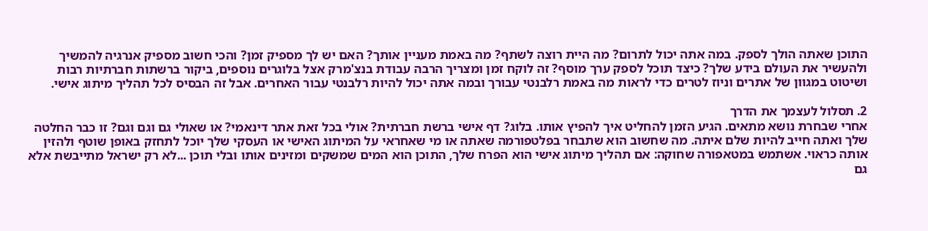התוכן שאתה הולך לספק. במה אתה יכול לתרום? מה היית רוצה לשתף? מה באמת מעניין אותך? האם יש לך מספיק זמן? והכי חשוב מספיק אנרגיה להמשיך ולהעשיר את העולם בידע שלך? כיצד תוכל לספק ערך מוסף? זה לוקח זמן ומצריך הרבה עבודת בנצ'מרק אצל בלוגרים נוספים, ביקור ברשתות חברתיות רבות ושיטוט במגוון של אתרים וניוז לטרים כדי לראות מה באמת רלבנטי עבורך ובמה אתה יכול להיות רלבנטי עבור האחרים. אבל זה הבסיס לכל תהליך מיתוג אישי.

2. תסלול לעצמך את הדרך
אחרי שבחרת נושא מתאים. הגיע הזמן להחליט איך להפיץ אותו. בלוג? דף אישי ברשת חברתית? אולי בכל זאת אתר דינאמי? או שאולי גם וגם וגם? זו כבר החלטה שלך ואתה חייב להיות שלם איתה. מה שחשוב הוא שתבחר בפלטפורמה שאתה או מי שאחראי על המיתוג האישי או העסקי שלך יוכל לתחזק באופן שוטף ולהזין אותה כראוי. אשתמש במטאפורה שחוקה: אם תהליך מיתוג אישי הוא הפרח שלך, התוכן הוא המים שמשקים ומזינים אותו ובלי תוכן ...לא רק ישראל מתייבשת אלא גם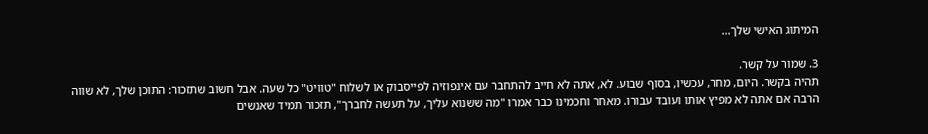המיתוג האישי שלך...

3. שמור על קשר.
תהיה בקשר. היום, מחר, עכשיו, בסוף שבוע. לא, אתה לא חייב להתחבר עם אינפוזיה לפייסבוק או לשלוח "טוויט" כל שעה. אבל חשוב שתזכור: התוכן שלך, לא שווה הרבה אם אתה לא מפיץ אותו ועובד עבורו. מאחר וחכמינו כבר אמרו "מה ששנוא עליך, על תעשה לחברך", תזכור תמיד שאנשים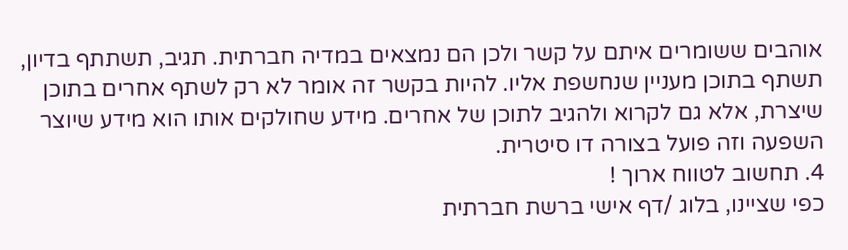אוהבים ששומרים איתם על קשר ולכן הם נמצאים במדיה חברתית. תגיב, תשתתף בדיון, תשתף בתוכן מעניין שנחשפת אליו. להיות בקשר זה אומר לא רק לשתף אחרים בתוכן שיצרת, אלא גם לקרוא ולהגיב לתוכן של אחרים. מידע שחולקים אותו הוא מידע שיוצר השפעה וזה פועל בצורה דו סיטרית.
4. תחשוב לטווח ארוך !
כפי שציינו, בלוג /דף אישי ברשת חברתית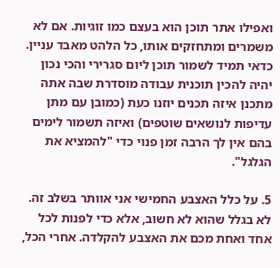ואפילו אתר תוכן הוא בעצם כמו זוגיות. אם לא משמרים ומתחזקים אותו, כל הלהט מאבד עניין. כדאי תמיד לשמור תוכן ליום סגרירי והכי נכון יהיה להכין תוכנית עבודה מוסדרת שבה אתה מתכנן איזה תכנים יוזנו כעת (כמובן עם מתן עדיפות לנושאים שוטפים) ואיזה תשמור לימים בהם אין לך הרבה זמן פנוי כדי "להמציא את הגלגל".

5. על כלל האצבע החמישי אני אוותר בשלב זה. לא בגלל שהוא לא חשוב, אלא כדי לפנות לכל אחד ואחת מכם את האצבע להקלדה. אחרי הכל,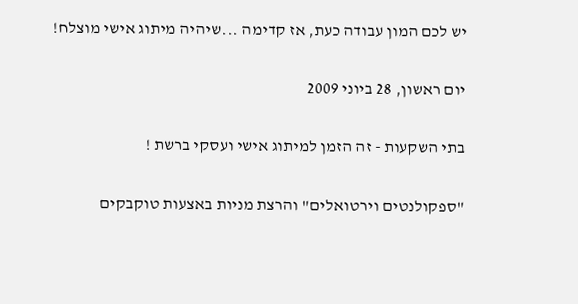יש לכם המון עבודה כעת, אז קדימה ...שיהיה מיתוג אישי מוצלח!

יום ראשון, 28 ביוני 2009

בתי השקעות - זה הזמן למיתוג אישי ועסקי ברשת !

"ספקולנטים וירטואלים" והרצת מניות באצעות טוקבקים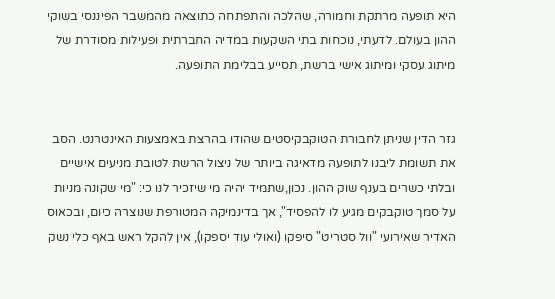היא תופעה מרתקת וחמורה, שהלכה והתפתחה כתוצאה מהמשבר הפיננסי בשוקי ההון בעולם. לדעתי, נוכחות בתי השקעות במדיה החברתית ופעילות מסודרת של מיתוג עסקי ומיתוג אישי ברשת, תסייע בבלימת התופעה.


גזר הדין שניתן לחבורת הטוקבקיסטים שהודו בהרצת באמצעות האינטרנט. הסב את תשומת ליבנו לתופעה מדאיגה ביותר של ניצול הרשת לטובת מניעים אישיים ובלתי כשרים בענף שוק ההון. נכון,שתמיד יהיה מי שיזכיר לנו כי: "מי שקונה מניות על סמך טוקבקים מגיע לו להפסיד", אך בדינמיקה המטורפת שנוצרה כיום, ובכאוס האדיר שאירועי "וול סטריט" סיפקו (ואולי עוד יספקו), אין להקל ראש באף כלי נשק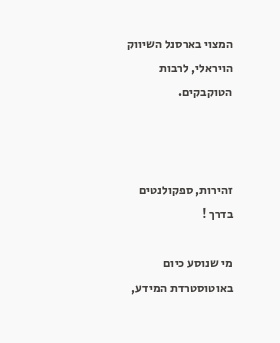המצוי בארסנל השיווק הויראלי, לרבות הטוקבקים.



זהירות, ספקולנטים בדרך !

מי שנוסע כיום באוטוסטרדת המידע,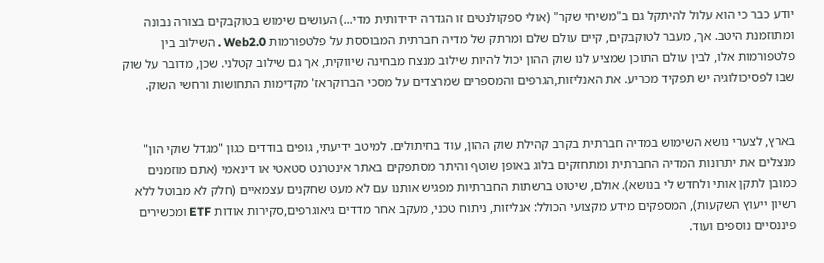יודע כבר כי הוא עלול להיתקל גם ב"משיחי שקר" (אולי ספקולנטים זו הגדרה ידידותית מדי...) העושים שימוש בטוקבקים בצורה נבונה ומתוזמנת היטב. אך, מעבר לטוקבקים, קיים עולם שלם ומרתק של מדיה חברתית המבוססת על פלטפורמות Web2.0 . השילוב בין פלטפורמות אלו, לבין עולם התוכן שמציע לנו שוק ההון יכול להיות שילוב מנצח מבחינה שיווקית, אך גם שילוב קטלני. שכן, מדובר על שוק שבו לפסיכולוגיה יש תפקיד מכריע. את האנליזות,הגרפים והמספרים שמרצדים על מסכי הברוקראז' מקדימות התחושות ורחשי השוק.


בארץ, לצערי נושא השימוש במדיה חברתית בקרב קהילת שוק ההון, עוד בחיתולים. למיטב ידיעתי, גופים בודדים כגון "מגדל שוקי הון" מנצלים את יתרונות המדיה החברתית ומתחזקים בלוג באופן שוטף והיתר מסתפקים באתר אינטרנט סטאטי או דינאמי (אתם מוזמנים כמובן לתקן אותי ולחדש לי בנושא). אולם, שיטוט ברשתות החברתיות מפגיש אותנו עם לא מעט שחקנים עצמאיים (חלק לא מבוטל ללא רשיון ייעוץ השקעות), המספקים מידע מקצועי הכולל: אנליזות, ניתוח טכני, מעקב אחר מדדים גיאוגרפים,סקירות אודות ETF ומכשירים פיננסיים נוספים ועוד.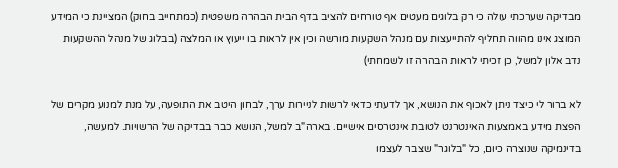מבדיקה שערכתי עולה כי רק בלוגים מעטים אף טורחים להציב בדף הבית הבהרה משפטית (כמתחייב בחוק) המציינת כי המידע המוצג אינו מהווה תחליף להתייעצות עם מנהל השקעות מורשה וכין אין לראות בו ייעוץ או המלצה (בבלוג של מנהל ההשקעות נדב אלון למשל, כן זכיתי לראות הבהרה זו לשמחתי)

לא ברור לי כיצד ניתן לאכוף את הנושא, אך לדעתי כדאי לרשות לניירות ערך, לבחון היטב את התופעה, על מנת למנוע מקרים של הפצת מידע באמצעות האינטרנט לטובת אינטרסים אישיים. בארה"ב למשל, הנושא כבר בבדיקה של הרשויות. למעשה, בדינמיקה שנוצרה כיום, כל "בלוגר" שצבר לעצמו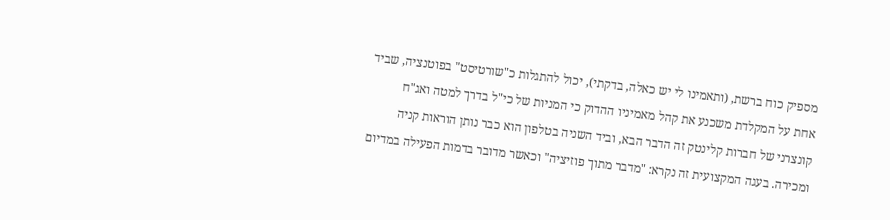מספיק כוח ברשת, (ותאמינו לי יש כאלה, בדקתי), יכול להתגלות כ"שורטיסט" בפוטנציה, שביד אחת על המקלדת משכנע את קהל מאמיניו ההדוק כי המניות של כי"ל בדרך למטה ואג"ח קונצרני של חברות קלינטק זה הדבר הבא, וביד השניה בטלפון הוא כבר נותן הוראות קניה ומכירה. בעגה המקצועית זה נקרא: "מדבר מתוך פוזיציה" וכאשר מדובר בדמות הפעילה במדיום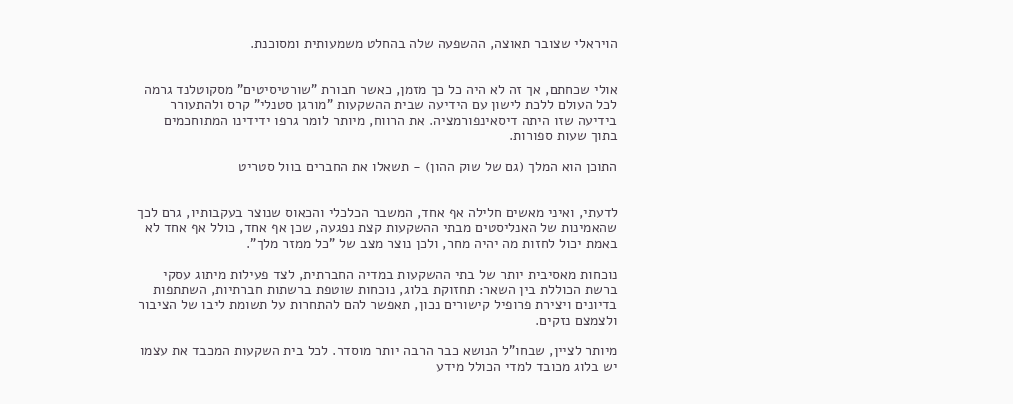הויראלי שצובר תאוצה, ההשפעה שלה בהחלט משמעותית ומסוכנת.


אולי שכחתם, אך זה לא היה כל כך מזמן, כאשר חבורת "שורטיסיטים" מסקוטלנד גרמה לכל העולם ללכת לישון עם הידיעה שבית ההשקעות "מורגן סטנלי" קרס ולהתעורר בידיעה שזו היתה דיסאינפורמציה. את הרווח, מיותר לומר גרפו ידידינו המתוחכמים בתוך שעות ספורות.

התוכן הוא המלך (גם של שוק ההון) - תשאלו את החברים בוול סטריט


לדעתי, ואיני מאשים חלילה אף אחד, המשבר הכלכלי והכאוס שנוצר בעקבותיו, גרם לכך שהאמינות של האנליסטים מבתי ההשקעות קצת נפגעה, שכן אף אחד, כולל אף אחד לא באמת יכול לחזות מה יהיה מחר, ולכן נוצר מצב של "כל ממזר מלך".

נוכחות מאסיבית יותר של בתי ההשקעות במדיה החברתית, לצד פעילות מיתוג עסקי ברשת הכוללת בין השאר: תחזוקת בלוג, נוכחות שוטפת ברשתות חברתיות, השתתפות בדיונים ויצירת פרופיל קישורים נכון, תאפשר להם להתחרות על תשומת ליבו של הציבור ולצמצם נזקים.

מיותר לציין, שבחו"ל הנושא כבר הרבה יותר מוסדר. לכל בית השקעות המכבד את עצמו יש בלוג מכובד למדי הכולל מידע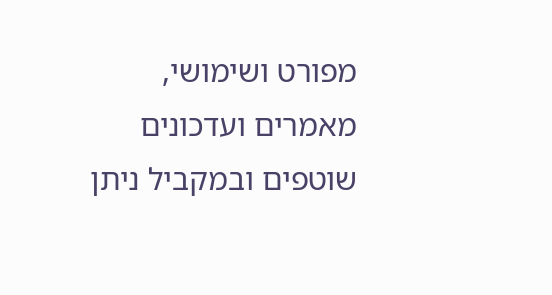מפורט ושימושי, מאמרים ועדכונים שוטפים ובמקביל ניתן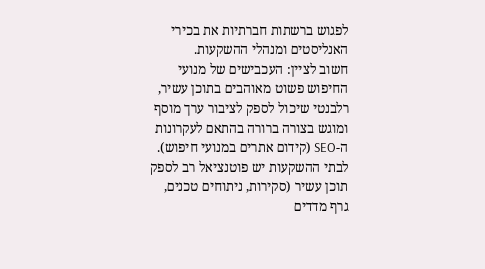לפגוש ברשתות חברתיות את בכירי האנליסטים ומנהלי ההשקעות.
חשוב לציין: העכבישים של מנועי החיפוש פשוט מאוהבים בתוכן עשיר, רלבנטי שיכול לספק לציבור ערך מוסף ומוגש בצורה ברורה בהתאם לעקרונות ה-SEO (קידום אתרים במנועי חיפוש).
לבתי ההשקעות יש פוטנציאל רב לספק תוכן עשיר (סקירות, ניתוחים טכנים, גרף מדדים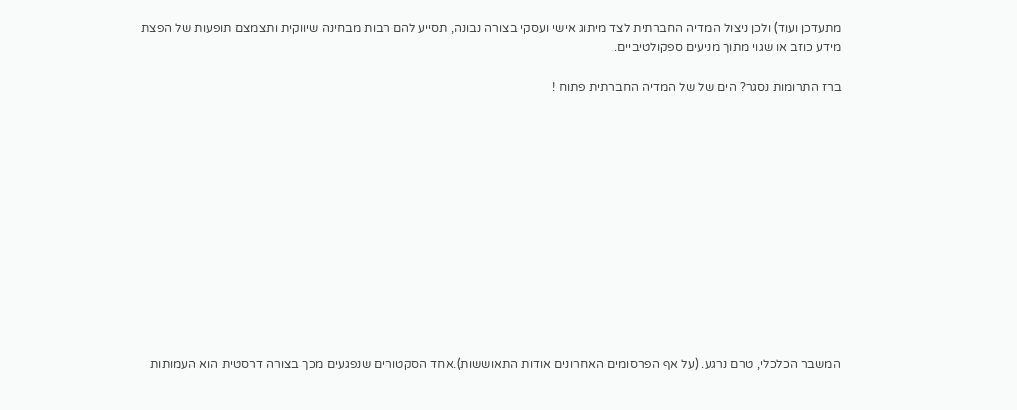מתעדכן ועוד) ולכן ניצול המדיה החברתית לצד מיתוג אישי ועסקי בצורה נבונה, תסייע להם רבות מבחינה שיווקית ותצמצם תופעות של הפצת מידע כוזב או שגוי מתוך מניעים ספקולטיביים.

ברז התרומות נסגר? הים של של המדיה החברתית פתוח !













המשבר הכלכלי, טרם נרגע. (על אף הפרסומים האחרונים אודות התאוששות).אחד הסקטורים שנפגעים מכך בצורה דרסטית הוא העמותות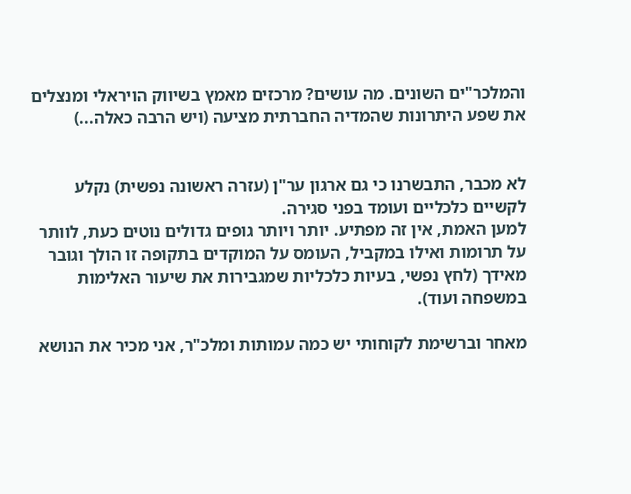והמלכר"ים השונים. מה עושים? מרכזים מאמץ בשיווק הויראלי ומנצלים את שפע היתרונות שהמדיה החברתית מציעה (ויש הרבה כאלה...)


לא מכבר, התבשרנו כי גם ארגון ער"ן (עזרה ראשונה נפשית) נקלע לקשיים כלכליים ועומד בפני סגירה.
למען האמת, אין זה מפתיע. יותר ויותר גופים גדולים נוטים כעת, לוותר על תרומות ואילו במקביל, העומס על המוקדים בתקופה זו הולך וגובר מאידך (לחץ נפשי, בעיות כלכליות שמגבירות את שיעור האלימות במשפחה ועוד).

מאחר וברשימת לקוחותי יש כמה עמותות ומלכ"ר, אני מכיר את הנושא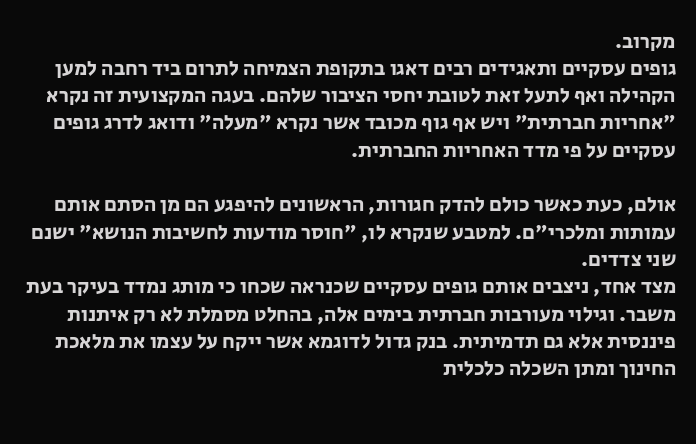מקרוב.
גופים עסקיים ותאגידים רבים דאגו בתקופת הצמיחה לתרום ביד רחבה למען הקהילה ואף לתעל זאת לטובת יחסי הציבור שלהם. בעגה המקצועית זה נקרא "אחריות חברתית" ויש אף גוף מכובד אשר נקרא "מעלה" ודואג לדרג גופים עסקיים על פי מדד האחריות החברתית.

אולם, כעת כאשר כולם להדק חגורות, הראשונים להיפגע הם מן הסתם אותם עמותות ומלכרי"ם. למטבע שנקרא לו, "חוסר מודעות לחשיבות הנושא" ישנם שני צדדים.
מצד אחד, ניצבים אותם גופים עסקיים שכנראה שכחו כי מותג נמדד בעיקר בעת משבר. וגילוי מעורבות חברתית בימים אלה, בהחלט מסמלת לא רק איתנות פיננסית אלא גם תדמיתית. בנק גדול לדוגמא אשר ייקח על עצמו את מלאכת החינוך ומתן השכלה כלכלית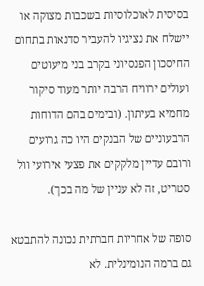בסיסית לאוכלוסיות בשכבות מצוקה או יישלח את נציגיו להעביר סדנאות בתחום החיסכון הפנסיוני בקרב בני מיעוטים ועולים ירוויח הרבה יותר מעוד סיקור מחמיא בעיתון. (ובימים בהם הדוחות הרבעוניים של הבנקים היו כה גרועים ורובם עדיין מלקקים את פצעי אירועי וול סטריט, זה לא עניין של מה בכך).

סופה של אחריות חברתית נכונה להתבטא גם ברמה הנומינלית. לא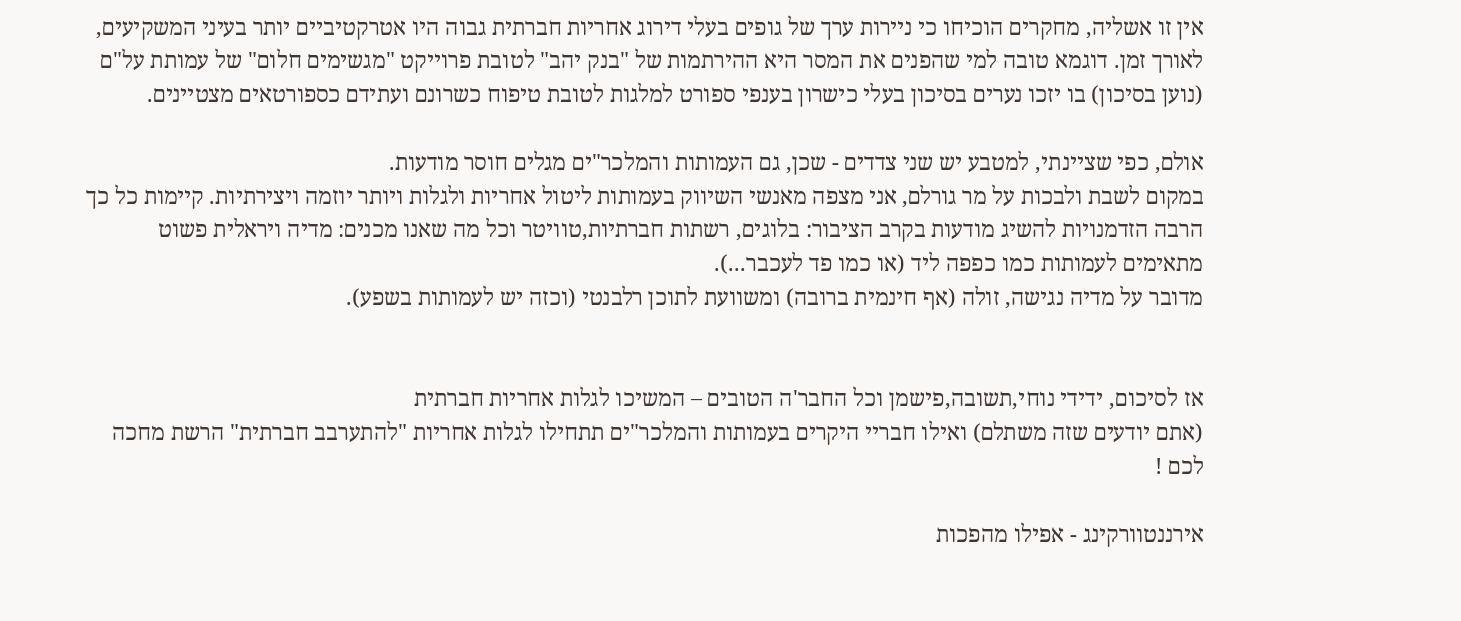אין זו אשליה, מחקרים הוכיחו כי ניירות ערך של גופים בעלי דירוג אחריות חברתית גבוה היו אטרקטיביים יותר בעיני המשקיעים, לאורך זמן. דוגמא טובה למי שהפנים את המסר היא ההירתמות של "בנק יהב" לטובת פרוייקט "מגשימים חלום" של עמותת על"ם (נוען בסיכון) בו יזכו נערים בסיכון בעלי כישרון בענפי ספורט למלגות לטובת טיפוח כשרונם ועתידם כספורטאים מצטיינים.

אולם, כפי שציינתי, למטבע יש שני צדדים - שכן, גם העמותות והמלכר"ים מגלים חוסר מודעות.
במקום לשבת ולבכות על מר גורלם, אני מצפה מאנשי השיווק בעמותות ליטול אחריות ולגלות ויותר יוזמה ויצירתיות. קיימות כל כך הרבה הזדמנויות להשיג מודעות בקרב הציבור: בלוגים, רשתות חברתיות,טוויטר וכל מה שאנו מכנים: מדיה ויראלית פשוט מתאימים לעמותות כמו כפפה ליד (או כמו פד לעכבר...).
מדובר על מדיה נגישה, זולה (אף חינמית ברובה) ומשוועת לתוכן רלבנטי (וכזה יש לעמותות בשפע).


אז לסיכום, ידידי נוחי,תשובה,פישמן וכל החבר'ה הטובים – המשיכו לגלות אחריות חברתית
(אתם יודעים שזה משתלם) ואילו חבריי היקרים בעמותות והמלכר"ים תתחילו לגלות אחריות "להתערבב חברתית" הרשת מחכה לכם !

אירננטוורקינג - אפילו מהפכות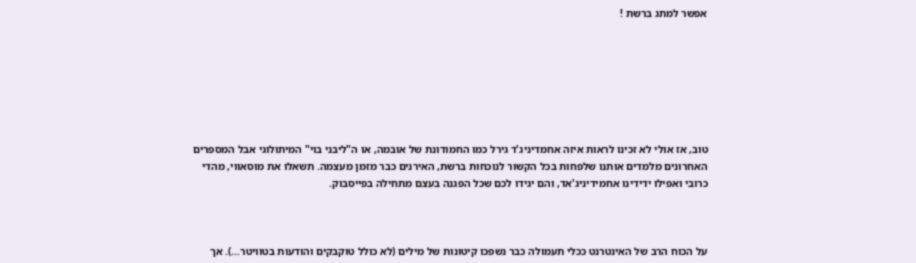אפשר למתג ברשת !







טוב, אז אולי לא זכינו לראות איזה אחמדיניג'ד גירל כמו החמודונת של אובמה, או ה"ליבני בוי" המיתולוגי אבל המספרים האחרונים מלמדים אותנו שלפחות בכל הקשור לנוכחות ברשת, האירנים כבר מזמן מעצמה. תשאלו את מוסאווי, מהדי כרובי ואפילו ידידינו אחמידיניג'אד, והם יגידו לכם שכל הפגנה בעצם מתחילה בפייסבוק.



על הכוח הרב של האינטרנט ככלי תעמולה כבר נשפכו קיטונות של מילים (לא כולל טוקבקים והודעות בטוויטר...). אך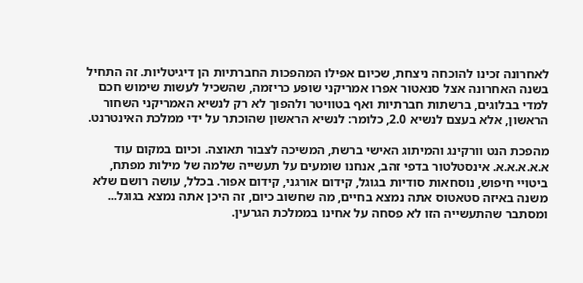לאחרונה זכינו להוכחה ניצחת, שכיום אפילו המהפכות החברתיות הן דיגיטליות. זה התחיל בשנה האחרונה אצל סנאטור אפרו אמריקני שופע כריזמה, שהשכיל לעשות שימוש חכם למדי בבלוגים, ברשתות חברתיות ואף בטוויטר ולהפוך לא רק לנשיא האמריקני השחור הראשון, אלא בעצם לנשיא 2.0, כלומר: לנשיא הראשון שהוכתר על ידי ממלכת האינטרנט.

מהפכת הנט וורקינג והמיתוג האישי ברשת, המשיכה לצבור תאוצה. וכיום במקום עוד א.א.א.א.א. אינסטלטור בדפי זהב, אנחנו שומעים על תעשייה שלמה של מילות מפתח, ביטויי חיפוש, נוסחאות סודיות בגוגל, קידום אורגני, קידום אפור. בכלל, עושה רושם שלא משנה באיזה סטאטוס אתה נמצא בחיים, מה שחשוב כיום, זה היכן אתה נמצא בגוגל... ומסתבר שהתעשייה הזו לא פסחה על אחינו בממלכת הגרעין.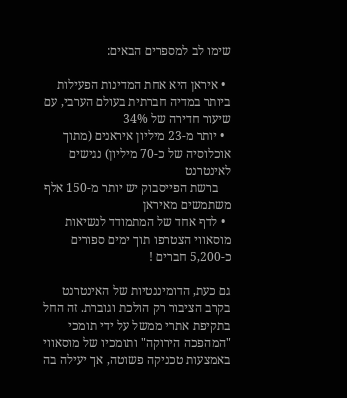שימו לב למספרים הבאים:

  • איראן היא אחת המדינות הפעילות ביותר במדיה חברתית בעולם הערבי, עם שיעור חדירה של 34%
  • יותר מ-23 מיליון איראנים (מתוך אוכלוסיה של כ-70 מיליון) נגישים לאינטרנט
    ברשת הפייסבוק יש יותר מ-150 אלף משתמשים מאיראן
  • לדף אחד של המתמודד לנשיאות מוסאווי הצטרפו תוך ימים ספורים כ-5,200 חברים !

גם כעת, הדומיננטיות של האינטרנט בקרב הציבור רק הולכת וגוברת. זה החל בתקיפת אתרי ממשל על ידי תומכי "המהפכה הירוקה" ותומכיו של מוסאווי באמצעות טכניקה פשוטה, אך יעילה בה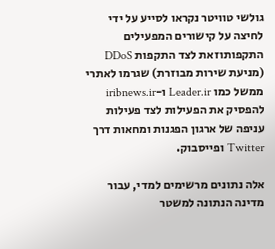גולשי טוויטר נקראו לסייע על ידי לחיצה על קישורים המפעילים התקפותוזאת לצד התקפות DDoS (מניעת שירות מבוזרת) שגרמו לאתרי ממשל כמו Leader.ir ו-iribnews.ir להפסיק את הפעילות לצד פעילות עניפה של ארגון הפגנות ומחאות דרך Twitter ופייסבוק.

אלה נתונים מרשימים למדי, עבור מדינה הנתונה למשטר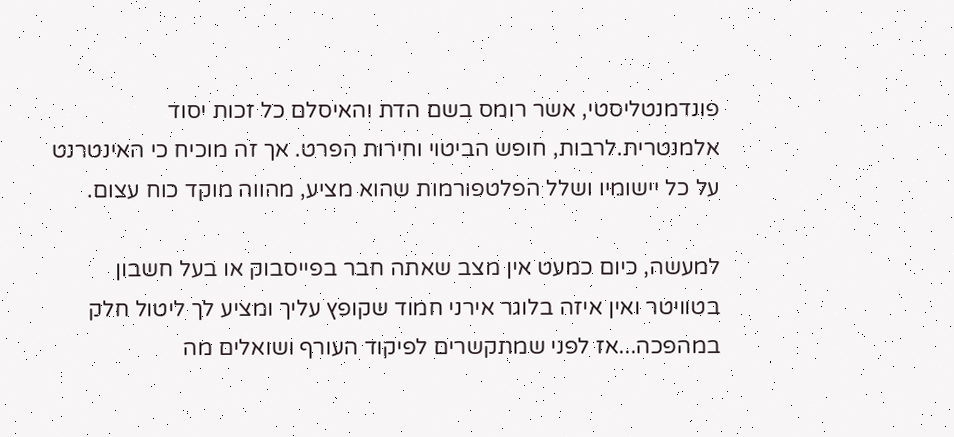פונדמנטליסטי, אשר רומס בשם הדת והאיסלם כל זכות יסוד אלמנטרית.לרבות, חופש הביטוי וחירות הפרט. אך זה מוכיח כי האינטרנט על כל יישומיו ושלל הפלטפורמות שהוא מציע, מהווה מוקד כוח עצום.

למעשה, כיום כמעט אין מצב שאתה חבר בפייסבוק או בעל חשבון בטוויטר ואין איזה בלוגר אירני חמוד שקופץ עליך ומציע לך ליטול חלק במהפכה...אז לפני שמתקשרים לפיקוד העורף ושואלים מה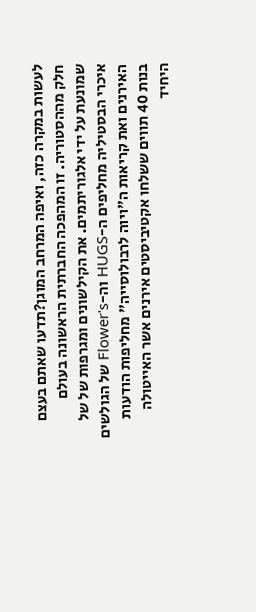לעשות במקרה כזה, ואיפה המרחב המוגן?תדעו שאתם בעצם חלק מההסטוריה. זו המהפכה החברתית הראשונה בעולם שמונעת על ידי אלגוריתמים. את הקילשונים ומגרפות של של איכרי הבסטיליה מחליפים ה-HUGS וה-Flower's של הגולשים האירנים ואת קריאות ה"ויוה לרבולוסייה" מחליפות הודעות בנות 40 תווים ששלחו אקטיביסטים אירנים אשר האייטולה היחיד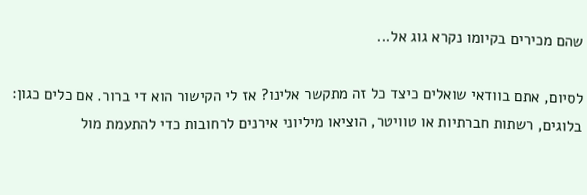שהם מכירים בקיומו נקרא גוג אל...

לסיום, אתם בוודאי שואלים כיצד כל זה מתקשר אלינו? אז לי הקישור הוא די ברור. אם כלים כגון: בלוגים, רשתות חברתיות או טוויטר, הוציאו מיליוני אירנים לרחובות כדי להתעמת מול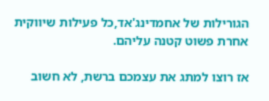הגורילות של אחמדינג'אד,כל פעילות שיווקית אחרת פשוט קטנה עליהם.

אז רוצו למתג את עצמכם ברשת, לא חשוב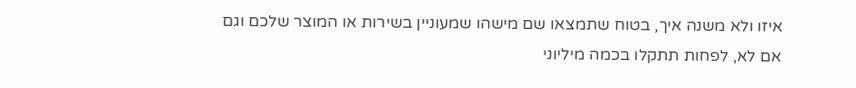איזו ולא משנה איך, בטוח שתמצאו שם מישהו שמעוניין בשירות או המוצר שלכם וגם אם לא, לפחות תתקלו בכמה מיליוני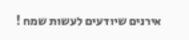אירנים שיודעים לעשות שמח !